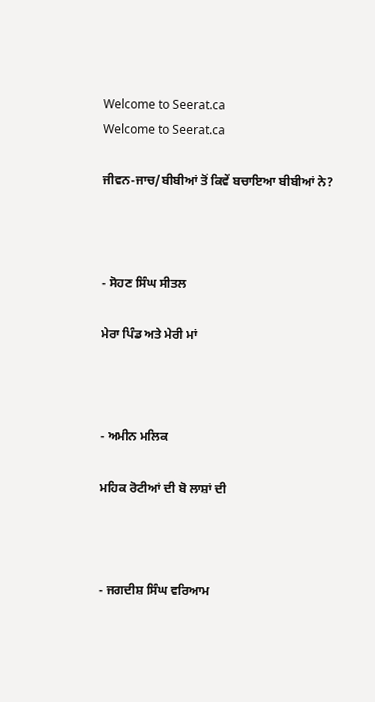Welcome to Seerat.ca
Welcome to Seerat.ca

ਜੀਵਨ-ਜਾਚ/ਬੀਬੀਆਂ ਤੋਂ ਕਿਵੇਂ ਬਚਾਇਆ ਬੀਬੀਆਂ ਨੇ?



- ਸੋਹਣ ਸਿੰਘ ਸੀਤਲ

ਮੇਰਾ ਪਿੰਡ ਅਤੇ ਮੇਰੀ ਮਾਂ



- ਅਮੀਨ ਮਲਿਕ

ਮਹਿਕ ਰੋਟੀਆਂ ਦੀ ਬੋ ਲਾਸ਼ਾਂ ਦੀ



- ਜਗਦੀਸ਼ ਸਿੰਘ ਵਰਿਆਮ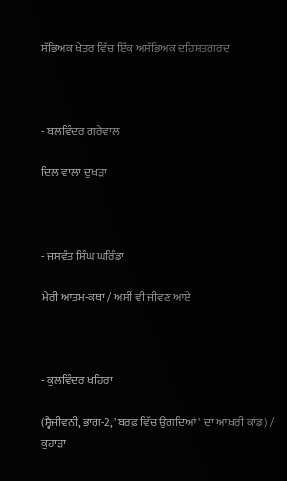ਸੱਭਿਅਕ ਖੇਤਰ ਵਿੱਚ ਇੱਕ ਅਸੱਭਿਅਕ ਦਹਿਸ਼ਤਗਰਦ



- ਬਲਵਿੰਦਰ ਗਰੇਵਾਲ

ਦਿਲ ਵਾਲਾ ਦੁਖੜਾ



- ਜਸਵੰਤ ਸਿੰਘ ਘਰਿੰਡਾ

ਮੇਰੀ ਆਤਮ-ਕਥਾ / ਅਸੀਂ ਵੀ ਜੀਵਣ ਆਏ



- ਕੁਲਵਿੰਦਰ ਖਹਿਰਾ

(ਸ੍ਵੈਜੀਵਨੀ, ਭਾਗ-2, 'ਬਰਫ਼ ਵਿੱਚ ਉਗਦਿਆਂ' ਦਾ ਆਖ਼ਰੀ ਕਾਂਡ) / ਕੁਹਾੜਾ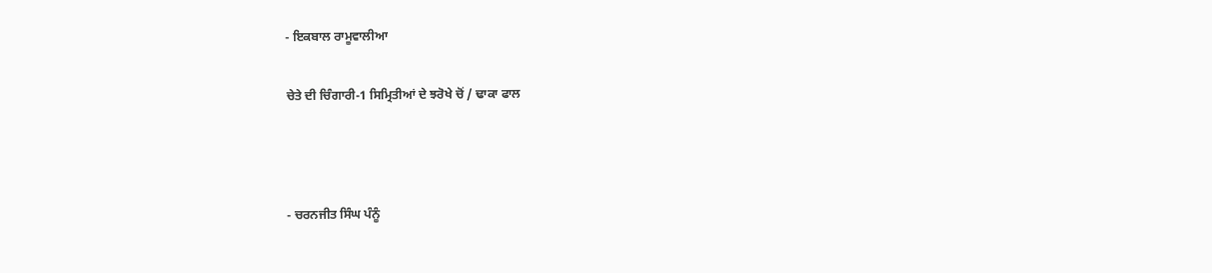- ਇਕਬਾਲ ਰਾਮੂਵਾਲੀਆ

ਚੇਤੇ ਦੀ ਚਿੰਗਾਰੀ-1 ਸਿਮ੍ਰਿਤੀਆਂ ਦੇ ਝਰੋਖੇ ਚੋਂ / ਢਾਕਾ ਫਾਲ



- ਚਰਨਜੀਤ ਸਿੰਘ ਪੰਨੂੰ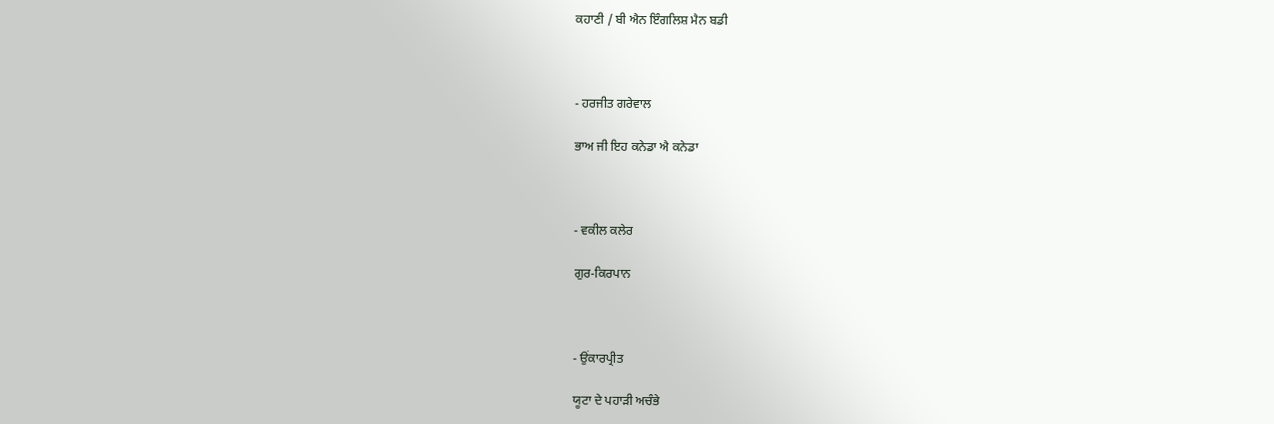ਕਹਾਣੀ / ਬੀ ਐਨ ਇੰਗਲਿਸ਼ ਮੈਨ ਬਡੀ



- ਹਰਜੀਤ ਗਰੇਵਾਲ

ਭਾਅ ਜੀ ਇਹ ਕਨੇਡਾ ਐ ਕਨੇਡਾ



- ਵਕੀਲ ਕਲੇਰ

ਗੁਰ-ਕਿਰਪਾਨ



- ਉਂਕਾਰਪ੍ਰੀਤ

ਯੂਟਾ ਦੇ ਪਹਾੜੀ ਅਚੰਭੇ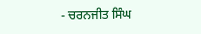- ਚਰਨਜੀਤ ਸਿੰਘ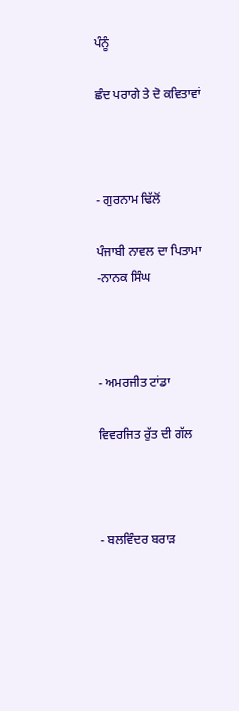ਪੰਨੂੰ

ਛੰਦ ਪਰਾਗੇ ਤੇ ਦੋ ਕਵਿਤਾਵਾਂ



- ਗੁਰਨਾਮ ਢਿੱਲੋਂ

ਪੰਜਾਬੀ ਨਾਵਲ ਦਾ ਪਿਤਾਮਾ -ਨਾਨਕ ਸਿੰਘ



- ਅਮਰਜੀਤ ਟਾਂਡਾ

ਵਿਵਰਜਿਤ ਰੁੱਤ ਦੀ ਗੱਲ



- ਬਲਵਿੰਦਰ ਬਰਾੜ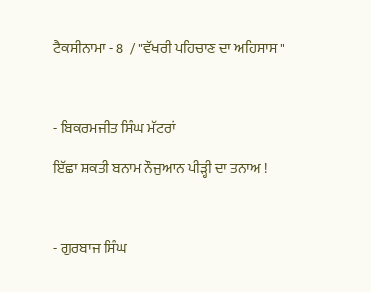ਟੈਕਸੀਨਾਮਾ - 8  / "ਵੱਖਰੀ ਪਹਿਚਾਣ ਦਾ ਅਹਿਸਾਸ "



- ਬਿਕਰਮਜੀਤ ਸਿੰਘ ਮੱਟਰਾਂ

ਇੱਛਾ ਸ਼ਕਤੀ ਬਨਾਮ ਨੌਜੁਆਨ ਪੀੜ੍ਹੀ ਦਾ ਤਨਾਅ !



- ਗੁਰਬਾਜ ਸਿੰਘ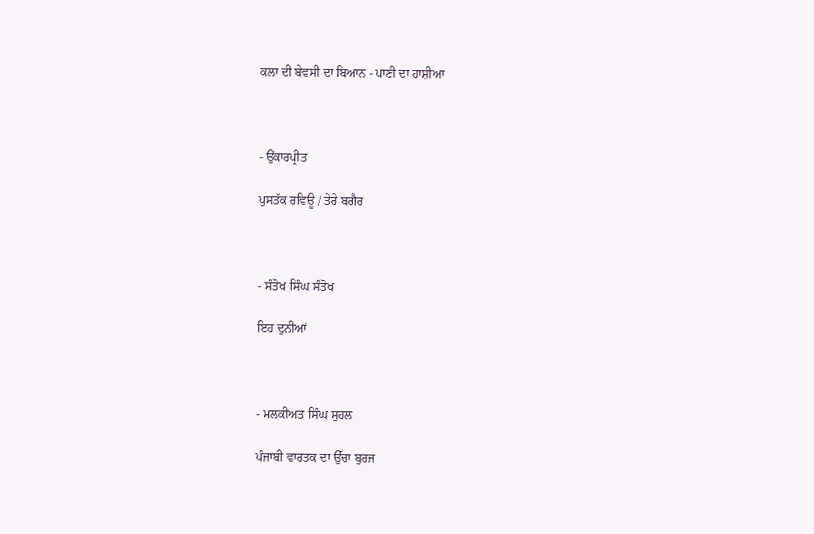ਕਲਾ ਦੀ ਬੇਵਸੀ ਦਾ ਬਿਆਨ - ਪਾਣੀ ਦਾ ਹਾਸ਼ੀਆ



- ਉਂਕਾਰਪ੍ਰੀਤ

ਪੁਸਤੱਕ ਰਵਿਊ / ਤੇਰੇ ਬਗੈਰ



- ਸੰਤੋਖ ਸਿੰਘ ਸੰਤੋਖ

ਇਹ ਦੁਨੀਆਂ



- ਮਲਕੀਅਤ ਸਿੰਘ ਸੁਹਲ

ਪੰਜਾਬੀ ਵਾਰਤਕ ਦਾ ਉੱਚਾ ਬੁਰਜ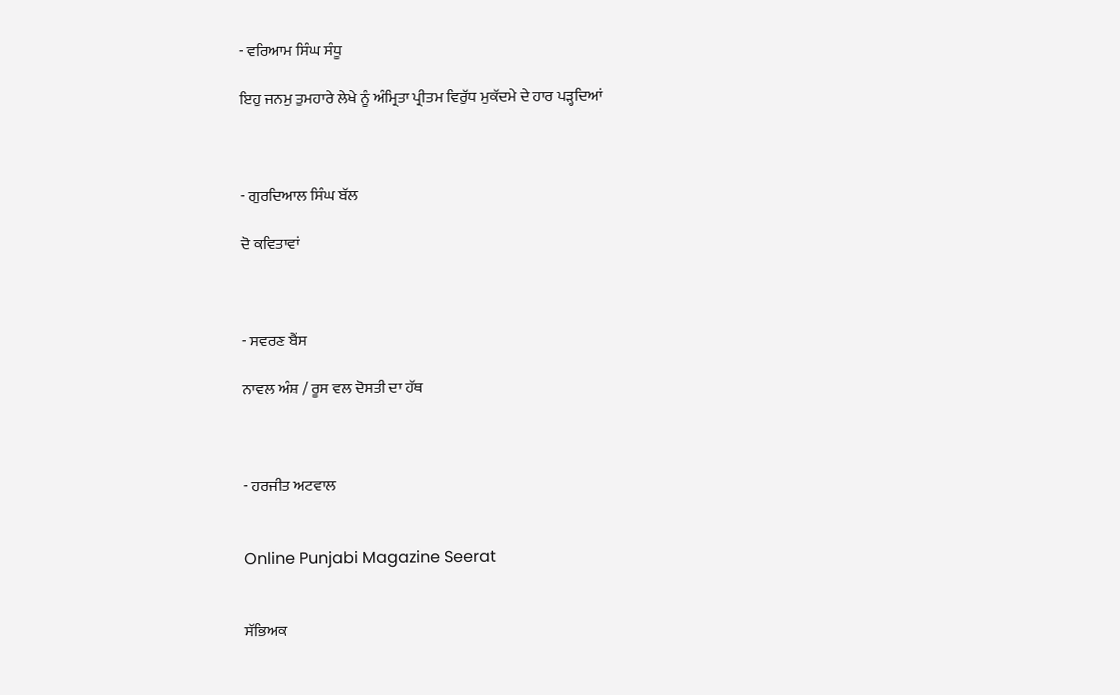- ਵਰਿਆਮ ਸਿੰਘ ਸੰਧੂ

ਇਹੁ ਜਨਮੁ ਤੁਮਹਾਰੇ ਲੇਖੇ ਨੂੰ ਅੰਮ੍ਰਿਤਾ ਪ੍ਰੀਤਮ ਵਿਰੁੱਧ ਮੁਕੱਦਮੇ ਦੇ ਹਾਰ ਪੜ੍ਹਦਿਆਂ



- ਗੁਰਦਿਆਲ ਸਿੰਘ ਬੱਲ

ਦੋ ਕਵਿਤਾਵਾਂ



- ਸਵਰਣ ਬੈਂਸ

ਨਾਵਲ ਅੰਸ਼ / ਰੂਸ ਵਲ ਦੋਸਤੀ ਦਾ ਹੱਥ



- ਹਰਜੀਤ ਅਟਵਾਲ


Online Punjabi Magazine Seerat


ਸੱਭਿਅਕ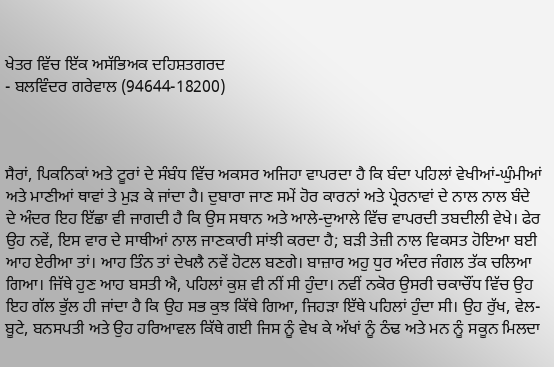ਖੇਤਰ ਵਿੱਚ ਇੱਕ ਅਸੱਭਿਅਕ ਦਹਿਸ਼ਤਗਰਦ
- ਬਲਵਿੰਦਰ ਗਰੇਵਾਲ (94644-18200)



ਸੈਰਾਂ, ਪਿਕਨਿਕਾਂ ਅਤੇ ਟੂਰਾਂ ਦੇ ਸੰਬੰਧ ਵਿੱਚ ਅਕਸਰ ਅਜਿਹਾ ਵਾਪਰਦਾ ਹੈ ਕਿ ਬੰਦਾ ਪਹਿਲਾਂ ਵੇਖੀਆਂ-ਘੁੰਮੀਆਂ ਅਤੇ ਮਾਣੀਆਂ ਥਾਵਾਂ ਤੇ ਮੁੜ ਕੇ ਜਾਂਦਾ ਹੈ। ਦੁਬਾਰਾ ਜਾਣ ਸਮੇਂ ਹੋਰ ਕਾਰਨਾਂ ਅਤੇ ਪ੍ਰੇਰਨਾਵਾਂ ਦੇ ਨਾਲ ਨਾਲ ਬੰਦੇ ਦੇ ਅੰਦਰ ਇਹ ਇੱਛਾ ਵੀ ਜਾਗਦੀ ਹੈ ਕਿ ਉਸ ਸਥਾਨ ਅਤੇ ਆਲੇ-ਦੁਆਲੇ ਵਿੱਚ ਵਾਪਰਦੀ ਤਬਦੀਲੀ ਵੇਖੇ। ਫੇਰ ਉਹ ਨਵੇਂ, ਇਸ ਵਾਰ ਦੇ ਸਾਥੀਆਂ ਨਾਲ ਜਾਣਕਾਰੀ ਸਾਂਝੀ ਕਰਦਾ ਹੈ; ਬੜੀ ਤੇਜ਼ੀ ਨਾਲ ਵਿਕਸਤ ਹੋਇਆ ਬਈ ਆਹ ਏਰੀਆ ਤਾਂ। ਆਹ ਤਿੰਨ ਤਾਂ ਦੇਖਲੈ ਨਵੇਂ ਹੋਟਲ ਬਣਗੇ। ਬਾਜ਼ਾਰ ਅਹੁ ਧੁਰ ਅੰਦਰ ਜੰਗਲ ਤੱਕ ਚਲਿਆ ਗਿਆ। ਜਿੱਥੇ ਹੁਣ ਆਹ ਬਸਤੀ ਐ, ਪਹਿਲਾਂ ਕੁਸ਼ ਵੀ ਨੀਂ ਸੀ ਹੁੰਦਾ। ਨਵੀਂ ਨਕੋਰ ਉਸਰੀ ਚਕਾਚੌਂਧ ਵਿੱਚ ਉਹ ਇਹ ਗੱਲ ਭੁੱਲ ਹੀ ਜਾਂਦਾ ਹੈ ਕਿ ਉਹ ਸਭ ਕੁਝ ਕਿੱਥੇ ਗਿਆ, ਜਿਹੜਾ ਇੱਥੇ ਪਹਿਲਾਂ ਹੁੰਦਾ ਸੀ। ਉਹ ਰੁੱਖ, ਵੇਲ-ਬੂਟੇ, ਬਨਸਪਤੀ ਅਤੇ ਉਹ ਹਰਿਆਵਲ ਕਿੱਥੇ ਗਈ ਜਿਸ ਨੂੰ ਵੇਖ ਕੇ ਅੱਖਾਂ ਨੂੰ ਠੰਢ ਅਤੇ ਮਨ ਨੂੰ ਸਕੂਨ ਮਿਲਦਾ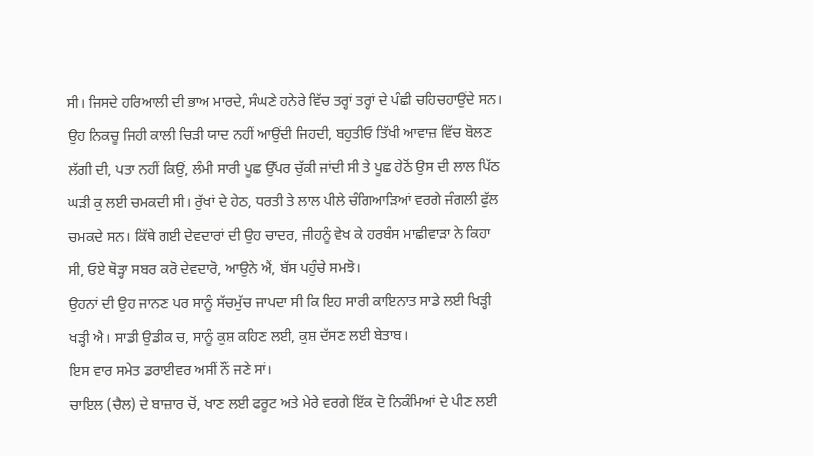ਸੀ। ਜਿਸਦੇ ਹਰਿਆਲੀ ਦੀ ਭਾਅ ਮਾਰਦੇ, ਸੰਘਣੇ ਹਨੇਰੇ ਵਿੱਚ ਤਰ੍ਹਾਂ ਤਰ੍ਹਾਂ ਦੇ ਪੰਛੀ ਚਹਿਚਹਾਉਂਦੇ ਸਨ। ਉਹ ਨਿਕਚੂ ਜਿਹੀ ਕਾਲੀ ਚਿੜੀ ਯਾਦ ਨਹੀਂ ਆਉਂਦੀ ਜਿਹਦੀ, ਬਹੁਤੀਓ ਤਿੱਖੀ ਆਵਾਜ਼ ਵਿੱਚ ਬੋਲਣ ਲੱਗੀ ਦੀ, ਪਤਾ ਨਹੀਂ ਕਿਉਂ, ਲੰਮੀ ਸਾਰੀ ਪੂਛ ਉੱਪਰ ਚੁੱਕੀ ਜਾਂਦੀ ਸੀ ਤੇ ਪੂਛ ਹੇਠੋਂ ਉਸ ਦੀ ਲਾਲ ਪਿੱਠ ਘੜੀ ਕੁ ਲਈ ਚਮਕਦੀ ਸੀ। ਰੁੱਖਾਂ ਦੇ ਹੇਠ, ਧਰਤੀ ਤੇ ਲਾਲ ਪੀਲੇ ਚੰਗਿਆੜਿਆਂ ਵਰਗੇ ਜੰਗਲੀ ਫੁੱਲ ਚਮਕਦੇ ਸਨ। ਕਿੱਥੇ ਗਈ ਦੇਵਦਾਰਾਂ ਦੀ ਉਹ ਚਾਦਰ, ਜੀਹਨੂੰ ਵੇਖ ਕੇ ਹਰਬੰਸ ਮਾਛੀਵਾੜਾ ਨੇ ਕਿਹਾ ਸੀ, ਓਏ ਥੋੜ੍ਹਾ ਸਬਰ ਕਰੋ ਦੇਵਦਾਰੋ, ਆਉਨੇ ਐਂ, ਬੱਸ ਪਹੁੰਚੇ ਸਮਝੋ।
ਉਹਨਾਂ ਦੀ ਉਹ ਜਾਨਣ ਪਰ ਸਾਨੂੰ ਸੱਚਮੁੱਚ ਜਾਪਦਾ ਸੀ ਕਿ ਇਹ ਸਾਰੀ ਕਾਇਨਾਤ ਸਾਡੇ ਲਈ ਖਿੜ੍ਹੀ ਖੜ੍ਹੀ ਐ। ਸਾਡੀ ਉਡੀਕ ਚ, ਸਾਨੂੰ ਕੁਸ਼ ਕਹਿਣ ਲਈ, ਕੁਸ਼ ਦੱਸਣ ਲਈ ਬੇਤਾਬ।
ਇਸ ਵਾਰ ਸਮੇਤ ਡਰਾਈਵਰ ਅਸੀਂ ਨੌਂ ਜਣੇ ਸਾਂ।
ਚਾਇਲ (ਚੈਲ) ਦੇ ਬਾਜ਼ਾਰ ਚੋਂ, ਖਾਣ ਲਈ ਫਰੂਟ ਅਤੇ ਮੇਰੇ ਵਰਗੇ ਇੱਕ ਦੋ ਨਿਕੰਮਿਆਂ ਦੇ ਪੀਣ ਲਈ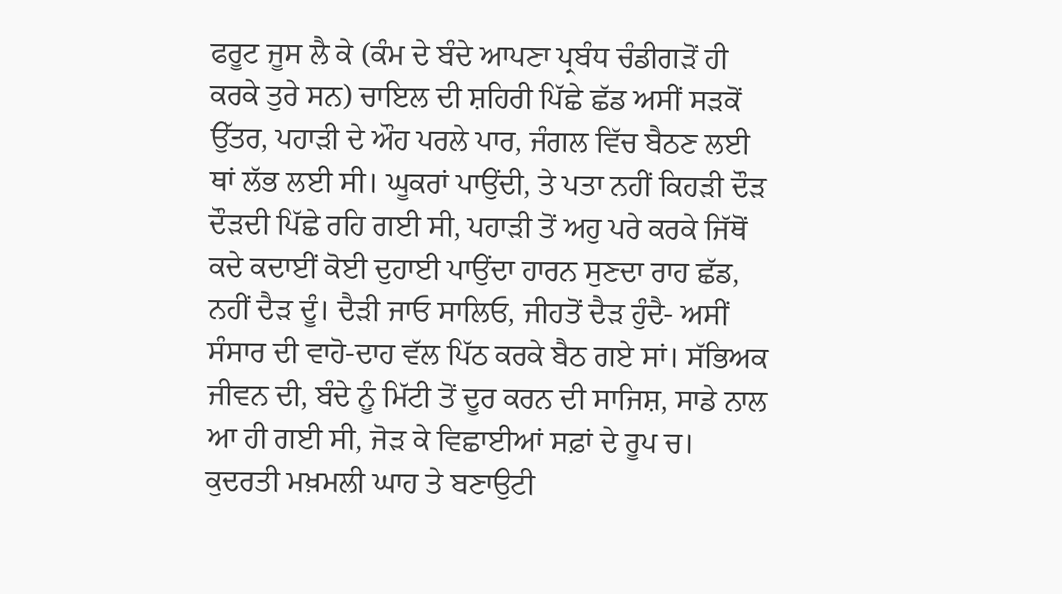ਫਰੂਟ ਜੂਸ ਲੈ ਕੇ (ਕੰਮ ਦੇ ਬੰਦੇ ਆਪਣਾ ਪ੍ਰਬੰਧ ਚੰਡੀਗੜੋਂ ਹੀ ਕਰਕੇ ਤੁਰੇ ਸਨ) ਚਾਇਲ ਦੀ ਸ਼ਹਿਰੀ ਪਿੱਛੇ ਛੱਡ ਅਸੀਂ ਸੜਕੋਂ ਉੱਤਰ, ਪਹਾੜੀ ਦੇ ਔਹ ਪਰਲੇ ਪਾਰ, ਜੰਗਲ ਵਿੱਚ ਬੈਠਣ ਲਈ ਥਾਂ ਲੱਭ ਲਈ ਸੀ। ਘੂਕਰਾਂ ਪਾਉਂਦੀ, ਤੇ ਪਤਾ ਨਹੀਂ ਕਿਹੜੀ ਦੌੜ ਦੌੜਦੀ ਪਿੱਛੇ ਰਹਿ ਗਈ ਸੀ, ਪਹਾੜੀ ਤੋਂ ਅਹੁ ਪਰੇ ਕਰਕੇ ਜਿੱਥੋਂ ਕਦੇ ਕਦਾਈਂ ਕੋਈ ਦੁਹਾਈ ਪਾਉਂਦਾ ਹਾਰਨ ਸੁਣਦਾ ਰਾਹ ਛੱਡ, ਨਹੀਂ ਦੈੜ ਦੂੰ। ਦੈੜੀ ਜਾਓ ਸਾਲਿਓ, ਜੀਹਤੋਂ ਦੈੜ ਹੁੰਦੈ- ਅਸੀਂ ਸੰਸਾਰ ਦੀ ਵਾਹੋ-ਦਾਹ ਵੱਲ ਪਿੱਠ ਕਰਕੇ ਬੈਠ ਗਏ ਸਾਂ। ਸੱਭਿਅਕ ਜੀਵਨ ਦੀ, ਬੰਦੇ ਨੂੰ ਮਿੱਟੀ ਤੋਂ ਦੂਰ ਕਰਨ ਦੀ ਸਾਜਿਸ਼, ਸਾਡੇ ਨਾਲ ਆ ਹੀ ਗਈ ਸੀ, ਜੋੜ ਕੇ ਵਿਛਾਈਆਂ ਸਫ਼ਾਂ ਦੇ ਰੂਪ ਚ। ਕੁਦਰਤੀ ਮਖ਼ਮਲੀ ਘਾਹ ਤੇ ਬਣਾਉਟੀ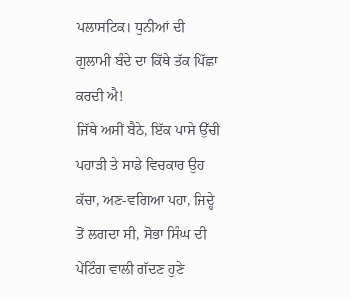ਪਲਾਸਟਿਕ। ਧੁਨੀਆਂ ਦੀ ਗੁਲਾਮੀ ਬੰਦੇ ਦਾ ਕਿੱਥੇ ਤੱਕ ਪਿੱਛਾ ਕਰਦੀ ਐ!
ਜਿੱਥੇ ਅਸੀਂ ਬੈਠੇ, ਇੱਕ ਪਾਸੇ ਉੱਚੀ ਪਹਾੜੀ ਤੇ ਸਾਡੇ ਵਿਚਕਾਰ ਉਹ ਕੱਚਾ, ਅਣ-ਵਗਿਆ ਪਹਾ, ਜਿਦ੍ਹੇ ਤੋਂ ਲਗਦਾ ਸੀ, ਸੋਭਾ ਸਿੰਘ ਦੀ ਪੇਂਟਿੰਗ ਵਾਲੀ ਗੱਦਣ ਹੁਣੇ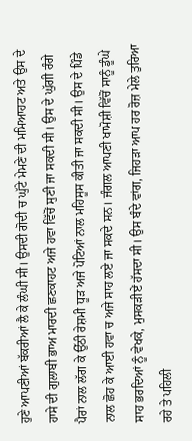ਹੁਣੇ ਆਪਣੀਆਂ ਬੱਕਰੀਆਂ ਲੈ ਕੇ ਲੰਘੀ ਸੀ। ਉਸਦੀ ਗੋਦੀ ਚ ਘੁੱਟੇ ਮੇਮਣੇ ਦੀ ਮਮਿਆਹਟ ਅਤੇ ਉਸ ਦੇ ਹਾਸੇ ਦੀ ਗੁਲਾਬੀ ਭਾਅ ਮਾਰਦੀ ਛਣਕਾਹਟ ਅਜੇ ਹਵਾ ਵਿੱਚੋਂ ਸੁਣੀ ਜਾ ਸਕਦੀ ਸੀ। ਉਸ ਦੇ ਘੁੱਗੀ ਰੰਗੇ ਪੈਰਾਂ ਨਾਲ ਲੱਗ ਕੇ ਉੱਠੀ ਰੇਸ਼ਮੀ ਧੂੜ ਅਜੇ ਪੋਟਿਆਂ ਨਾਲ ਮਹਿਸੂਸ ਕੀਤੀ ਜਾ ਸਕਦੀ ਸੀ। ਉਸ ਦੇ ਪਿੰਡੇ ਨਾਲ ਛੋਹ ਕੇ ਆਈ ਹਵਾ ਚ ਅਜੇ ਸਾਹ ਲਏ ਜਾ ਸਕਦੇ ਸਨ। ਜੰਗਲ ਆਪਣੀ ਖਾਮੋਸ਼ੀ ਵਿੱਚੋਂ ਸਾਨੂੰ ਡੂੰਘੇ ਸਾਹ ਭਰਦਿਆਂ ਨੂੰ ਵੇਖਕੇ, ਮੁਸਕੜੀਏਂ ਹੱਸਦਾ ਸੀ। ਉਸ ਬੰਦੇ ਵਾਂਗ, ਜਿਹੜਾ ਆਪ ਹਰ ਰੋਜ਼ ਮੇਲੇ ਤੁਰਿਆ ਰਹੇ ਤੇ ਪਹਿਲੀ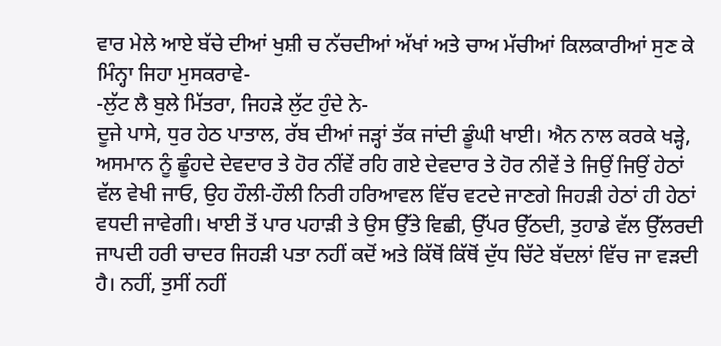ਵਾਰ ਮੇਲੇ ਆਏ ਬੱਚੇ ਦੀਆਂ ਖੁਸ਼ੀ ਚ ਨੱਚਦੀਆਂ ਅੱਖਾਂ ਅਤੇ ਚਾਅ ਮੱਚੀਆਂ ਕਿਲਕਾਰੀਆਂ ਸੁਣ ਕੇ ਮਿੰਨ੍ਹਾ ਜਿਹਾ ਮੁਸਕਰਾਵੇ-
-ਲੁੱਟ ਲੈ ਬੁਲੇ ਮਿੱਤਰਾ, ਜਿਹੜੇ ਲੁੱਟ ਹੁੰਦੇ ਨੇ-
ਦੂਜੇ ਪਾਸੇ, ਧੁਰ ਹੇਠ ਪਾਤਾਲ, ਰੱਬ ਦੀਆਂ ਜੜ੍ਹਾਂ ਤੱਕ ਜਾਂਦੀ ਡੂੰਘੀ ਖਾਈ। ਐਨ ਨਾਲ ਕਰਕੇ ਖੜ੍ਹੇ, ਅਸਮਾਨ ਨੂੰ ਛੂੰਹਦੇ ਦੇਵਦਾਰ ਤੇ ਹੋਰ ਨੀਂਵੇਂ ਰਹਿ ਗਏ ਦੇਵਦਾਰ ਤੇ ਹੋਰ ਨੀਵੇਂ ਤੇ ਜਿਉਂ ਜਿਉਂ ਹੇਠਾਂ ਵੱਲ ਵੇਖੀ ਜਾਓ, ਉਹ ਹੌਲੀ-ਹੌਲੀ ਨਿਰੀ ਹਰਿਆਵਲ ਵਿੱਚ ਵਟਦੇ ਜਾਣਗੇ ਜਿਹੜੀ ਹੇਠਾਂ ਹੀ ਹੇਠਾਂ ਵਧਦੀ ਜਾਵੇਗੀ। ਖਾਈ ਤੋਂ ਪਾਰ ਪਹਾੜੀ ਤੇ ਉਸ ਉੱਤੇ ਵਿਛੀ, ਉੱਪਰ ਉੱਠਦੀ, ਤੁਹਾਡੇ ਵੱਲ ਉੱਲਰਦੀ ਜਾਪਦੀ ਹਰੀ ਚਾਦਰ ਜਿਹੜੀ ਪਤਾ ਨਹੀਂ ਕਦੋਂ ਅਤੇ ਕਿੱਥੋਂ ਕਿੱਥੋਂ ਦੁੱਧ ਚਿੱਟੇ ਬੱਦਲਾਂ ਵਿੱਚ ਜਾ ਵੜਦੀ ਹੈ। ਨਹੀਂ, ਤੁਸੀਂ ਨਹੀਂ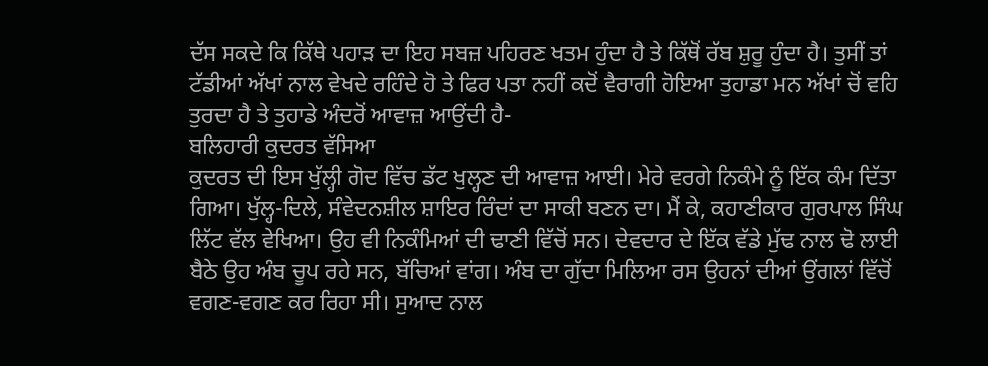ਦੱਸ ਸਕਦੇ ਕਿ ਕਿੱਥੇ ਪਹਾੜ ਦਾ ਇਹ ਸਬਜ਼ ਪਹਿਰਣ ਖਤਮ ਹੁੰਦਾ ਹੈ ਤੇ ਕਿੱਥੋਂ ਰੱਬ ਸ਼ੁਰੂ ਹੁੰਦਾ ਹੈ। ਤੁਸੀਂ ਤਾਂ ਟੱਡੀਆਂ ਅੱਖਾਂ ਨਾਲ ਵੇਖਦੇ ਰਹਿੰਦੇ ਹੋ ਤੇ ਫਿਰ ਪਤਾ ਨਹੀਂ ਕਦੋਂ ਵੈਰਾਗੀ ਹੋਇਆ ਤੁਹਾਡਾ ਮਨ ਅੱਖਾਂ ਚੋਂ ਵਹਿ ਤੁਰਦਾ ਹੈ ਤੇ ਤੁਹਾਡੇ ਅੰਦਰੋਂ ਆਵਾਜ਼ ਆਉਂਦੀ ਹੈ-
ਬਲਿਹਾਰੀ ਕੁਦਰਤ ਵੱਸਿਆ
ਕੁਦਰਤ ਦੀ ਇਸ ਖੁੱਲ੍ਹੀ ਗੋਦ ਵਿੱਚ ਡੱਟ ਖੁਲ੍ਹਣ ਦੀ ਆਵਾਜ਼ ਆਈ। ਮੇਰੇ ਵਰਗੇ ਨਿਕੰਮੇ ਨੂੰ ਇੱਕ ਕੰਮ ਦਿੱਤਾ ਗਿਆ। ਖੁੱਲ੍ਹ-ਦਿਲੇ, ਸੰਵੇਦਨਸ਼ੀਲ ਸ਼ਾਇਰ ਰਿੰਦਾਂ ਦਾ ਸਾਕੀ ਬਣਨ ਦਾ। ਮੈਂ ਕੇ, ਕਹਾਣੀਕਾਰ ਗੁਰਪਾਲ ਸਿੰਘ ਲਿੱਟ ਵੱਲ ਵੇਖਿਆ। ਉਹ ਵੀ ਨਿਕੰਮਿਆਂ ਦੀ ਢਾਣੀ ਵਿੱਚੋਂ ਸਨ। ਦੇਵਦਾਰ ਦੇ ਇੱਕ ਵੱਡੇ ਮੁੱਢ ਨਾਲ ਢੋ ਲਾਈ ਬੈਠੇ ਉਹ ਅੰਬ ਚੂਪ ਰਹੇ ਸਨ, ਬੱਚਿਆਂ ਵਾਂਗ। ਅੰਬ ਦਾ ਗੁੱਦਾ ਮਿਲਿਆ ਰਸ ਉਹਨਾਂ ਦੀਆਂ ਉਂਗਲਾਂ ਵਿੱਚੋਂ ਵਗਣ-ਵਗਣ ਕਰ ਰਿਹਾ ਸੀ। ਸੁਆਦ ਨਾਲ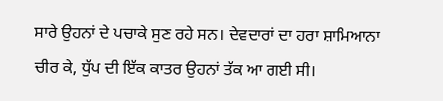ਸਾਰੇ ਉਹਨਾਂ ਦੇ ਪਚਾਕੇ ਸੁਣ ਰਹੇ ਸਨ। ਦੇਵਦਾਰਾਂ ਦਾ ਹਰਾ ਸ਼ਾਮਿਆਨਾ ਚੀਰ ਕੇ, ਧੁੱਪ ਦੀ ਇੱਕ ਕਾਤਰ ਉਹਨਾਂ ਤੱਕ ਆ ਗਈ ਸੀ।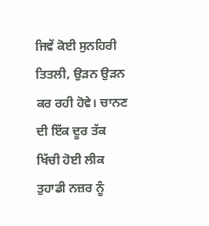ਜਿਵੇਂ ਕੋਈ ਸੁਨਹਿਰੀ ਤਿਤਲੀ, ਉੜਨ ਉੜਨ ਕਰ ਰਹੀ ਹੋਵੇ। ਚਾਨਣ ਦੀ ਇੱਕ ਦੂਰ ਤੱਕ ਖਿੱਚੀ ਹੋਈ ਲੀਕ ਤੁਹਾਡੀ ਨਜ਼ਰ ਨੂੰ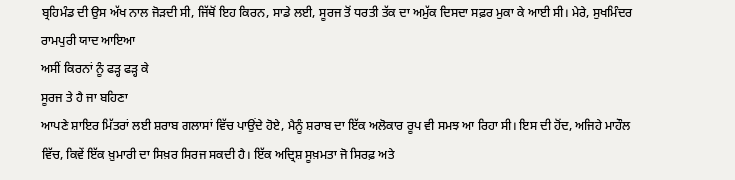ਬ੍ਰਹਿਮੰਡ ਦੀ ਉਸ ਅੱਖ ਨਾਲ ਜੋੜਦੀ ਸੀ, ਜਿੱਥੋਂ ਇਹ ਕਿਰਨ, ਸਾਡੇ ਲਈ, ਸੂਰਜ ਤੋਂ ਧਰਤੀ ਤੱਕ ਦਾ ਅਮੁੱਕ ਦਿਸਦਾ ਸਫ਼ਰ ਮੁਕਾ ਕੇ ਆਈ ਸੀ। ਮੇਰੇ, ਸੁਖਮਿੰਦਰ ਰਾਮਪੁਰੀ ਯਾਦ ਆਇਆ
ਅਸੀਂ ਕਿਰਨਾਂ ਨੂੰ ਫੜ੍ਹ ਫੜ੍ਹ ਕੇ
ਸੂਰਜ ਤੇ ਹੈ ਜਾ ਬਹਿਣਾ
ਆਪਣੇ ਸ਼ਾਇਰ ਮਿੱਤਰਾਂ ਲਈ ਸ਼ਰਾਬ ਗਲਾਸਾਂ ਵਿੱਚ ਪਾਉਂਦੇ ਹੋਏ, ਮੈਨੂੰ ਸ਼ਰਾਬ ਦਾ ਇੱਕ ਅਲੋਕਾਰ ਰੂਪ ਵੀ ਸਮਝ ਆ ਰਿਹਾ ਸੀ। ਇਸ ਦੀ ਹੋਂਦ, ਅਜਿਹੇ ਮਾਹੌਲ ਵਿੱਚ, ਕਿਵੇਂ ਇੱਕ ਖ਼ੁਮਾਰੀ ਦਾ ਸਿਖ਼ਰ ਸਿਰਜ ਸਕਦੀ ਹੈ। ਇੱਕ ਅਦ੍ਰਿਸ਼ ਸੂਖ਼ਮਤਾ ਜੋ ਸਿਰਫ਼ ਅਤੇ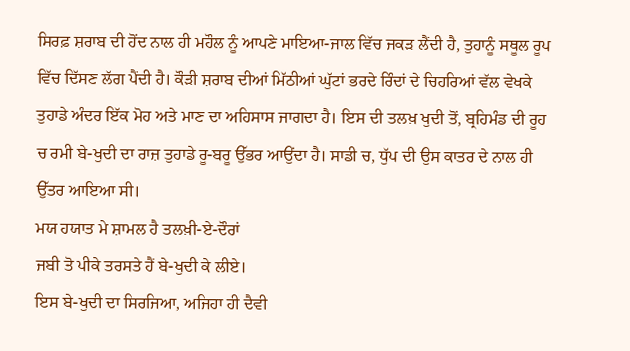ਸਿਰਫ਼ ਸ਼ਰਾਬ ਦੀ ਹੋਂਦ ਨਾਲ ਹੀ ਮਹੌਲ ਨੂੰ ਆਪਣੇ ਮਾਇਆ-ਜਾਲ ਵਿੱਚ ਜਕੜ ਲੈਂਦੀ ਹੈ, ਤੁਹਾਨੂੰ ਸਥੂਲ ਰੂਪ ਵਿੱਚ ਦਿੱਸਣ ਲੱਗ ਪੈਂਦੀ ਹੈ। ਕੌੜੀ ਸ਼ਰਾਬ ਦੀਆਂ ਮਿੱਠੀਆਂ ਘੁੱਟਾਂ ਭਰਦੇ ਰਿੰਦਾਂ ਦੇ ਚਿਹਰਿਆਂ ਵੱਲ ਵੇਖਕੇ ਤੁਹਾਡੇ ਅੰਦਰ ਇੱਕ ਮੋਹ ਅਤੇ ਮਾਣ ਦਾ ਅਹਿਸਾਸ ਜਾਗਦਾ ਹੈ। ਇਸ ਦੀ ਤਲਖ਼ ਖੁਦੀ ਤੋਂ, ਬ੍ਰਹਿਮੰਡ ਦੀ ਰੂਹ ਚ ਰਮੀ ਬੇ-ਖੁਦੀ ਦਾ ਰਾਜ਼ ਤੁਹਾਡੇ ਰੂ-ਬਰੂ ਉੱਭਰ ਆਉਂਦਾ ਹੈ। ਸਾਡੀ ਚ, ਧੁੱਪ ਦੀ ਉਸ ਕਾਤਰ ਦੇ ਨਾਲ ਹੀ ਉੱਤਰ ਆਇਆ ਸੀ।
ਮਯ ਹਯਾਤ ਮੇ ਸ਼ਾਮਲ ਹੈ ਤਲਖ਼ੀ-ਏ-ਦੌਰਾਂ
ਜਬੀ ਤੋ ਪੀਕੇ ਤਰਸਤੇ ਹੈਂ ਬੇ-ਖੁਦੀ ਕੇ ਲੀਏ।
ਇਸ ਬੇ-ਖੁਦੀ ਦਾ ਸਿਰਜਿਆ, ਅਜਿਹਾ ਹੀ ਦੈਵੀ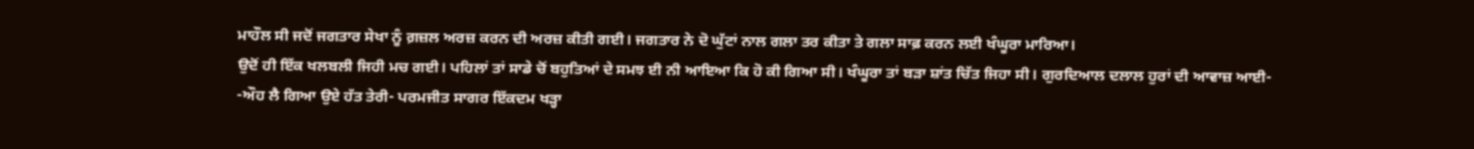ਮਾਹੌਲ ਸੀ ਜਦੋਂ ਜਗਤਾਰ ਸੇਖਾ ਨੂੰ ਗ਼ਜ਼ਲ ਅਰਜ਼ ਕਰਨ ਦੀ ਅਰਜ਼ ਕੀਤੀ ਗਈ। ਜਗਤਾਰ ਨੇ ਦੋ ਘੁੱਟਾਂ ਨਾਲ ਗਲਾ ਤਰ ਕੀਤਾ ਤੇ ਗਲਾ ਸਾਫ਼ ਕਰਨ ਲਈ ਖੰਘੂਰਾ ਮਾਰਿਆ।
ਉਦੋਂ ਹੀ ਇੱਕ ਖਲਬਲੀ ਜਿਹੀ ਮਚ ਗਈ। ਪਹਿਲਾਂ ਤਾਂ ਸਾਡੇ ਚੋਂ ਬਹੁਤਿਆਂ ਦੇ ਸਮਝ ਈ ਨੀ ਆਇਆ ਕਿ ਹੋ ਕੀ ਗਿਆ ਸੀ। ਖੰਘੂਰਾ ਤਾਂ ਬੜਾ ਸ਼ਾਂਤ ਚਿੱਤ ਜਿਹਾ ਸੀ। ਗੁਰਦਿਆਲ ਦਲਾਲ ਹੁਰਾਂ ਦੀ ਆਵਾਜ਼ ਆਈ-
-ਔਹ ਲੈ ਗਿਆ ਉਏ ਹੱਤ ਤੇਰੀ- ਪਰਮਜੀਤ ਸਾਗਰ ਇੱਕਦਮ ਖੜ੍ਹਾ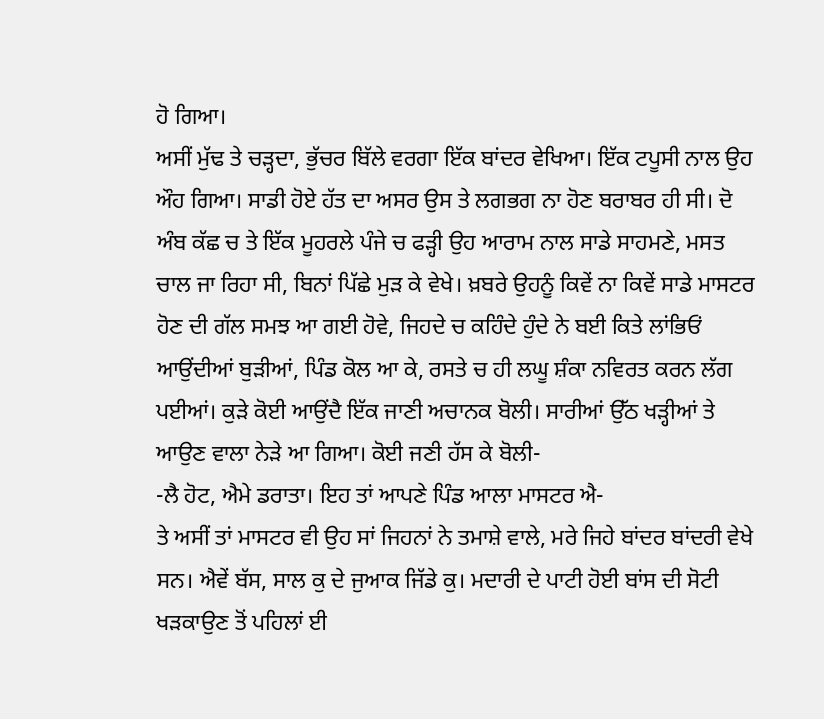ਹੋ ਗਿਆ।
ਅਸੀਂ ਮੁੱਢ ਤੇ ਚੜ੍ਹਦਾ, ਭੁੱਚਰ ਬਿੱਲੇ ਵਰਗਾ ਇੱਕ ਬਾਂਦਰ ਵੇਖਿਆ। ਇੱਕ ਟਪੂਸੀ ਨਾਲ ਉਹ ਔਹ ਗਿਆ। ਸਾਡੀ ਹੋਏ ਹੱਤ ਦਾ ਅਸਰ ਉਸ ਤੇ ਲਗਭਗ ਨਾ ਹੋਣ ਬਰਾਬਰ ਹੀ ਸੀ। ਦੋ ਅੰਬ ਕੱਛ ਚ ਤੇ ਇੱਕ ਮੂਹਰਲੇ ਪੰਜੇ ਚ ਫੜ੍ਹੀ ਉਹ ਆਰਾਮ ਨਾਲ ਸਾਡੇ ਸਾਹਮਣੇ, ਮਸਤ ਚਾਲ ਜਾ ਰਿਹਾ ਸੀ, ਬਿਨਾਂ ਪਿੱਛੇ ਮੁੜ ਕੇ ਵੇਖੇ। ਖ਼ਬਰੇ ਉਹਨੂੰ ਕਿਵੇਂ ਨਾ ਕਿਵੇਂ ਸਾਡੇ ਮਾਸਟਰ ਹੋਣ ਦੀ ਗੱਲ ਸਮਝ ਆ ਗਈ ਹੋਵੇ, ਜਿਹਦੇ ਚ ਕਹਿੰਦੇ ਹੁੰਦੇ ਨੇ ਬਈ ਕਿਤੇ ਲਾਂਭਿਓਂ ਆਉਂਦੀਆਂ ਬੁੜੀਆਂ, ਪਿੰਡ ਕੋਲ ਆ ਕੇ, ਰਸਤੇ ਚ ਹੀ ਲਘੂ ਸ਼ੰਕਾ ਨਵਿਰਤ ਕਰਨ ਲੱਗ ਪਈਆਂ। ਕੁੜੇ ਕੋਈ ਆਉਂਦੈ ਇੱਕ ਜਾਣੀ ਅਚਾਨਕ ਬੋਲੀ। ਸਾਰੀਆਂ ਉੱਠ ਖੜ੍ਹੀਆਂ ਤੇ ਆਉਣ ਵਾਲਾ ਨੇੜੇ ਆ ਗਿਆ। ਕੋਈ ਜਣੀ ਹੱਸ ਕੇ ਬੋਲੀ-
-ਲੈ ਹੋਟ, ਐਮੇ ਡਰਾਤਾ। ਇਹ ਤਾਂ ਆਪਣੇ ਪਿੰਡ ਆਲਾ ਮਾਸਟਰ ਐ-
ਤੇ ਅਸੀਂ ਤਾਂ ਮਾਸਟਰ ਵੀ ਉਹ ਸਾਂ ਜਿਹਨਾਂ ਨੇ ਤਮਾਸ਼ੇ ਵਾਲੇ, ਮਰੇ ਜਿਹੇ ਬਾਂਦਰ ਬਾਂਦਰੀ ਵੇਖੇ ਸਨ। ਐਵੇਂ ਬੱਸ, ਸਾਲ ਕੁ ਦੇ ਜੁਆਕ ਜਿੱਡੇ ਕੁ। ਮਦਾਰੀ ਦੇ ਪਾਟੀ ਹੋਈ ਬਾਂਸ ਦੀ ਸੋਟੀ ਖੜਕਾਉਣ ਤੋਂ ਪਹਿਲਾਂ ਈ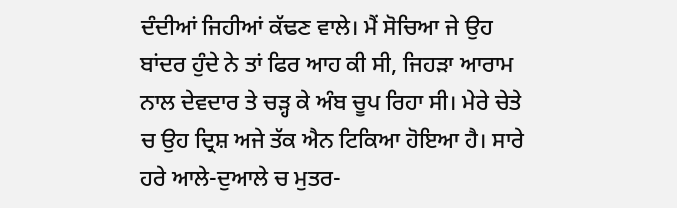ਦੰਦੀਆਂ ਜਿਹੀਆਂ ਕੱਢਣ ਵਾਲੇ। ਮੈਂ ਸੋਚਿਆ ਜੇ ਉਹ ਬਾਂਦਰ ਹੁੰਦੇ ਨੇ ਤਾਂ ਫਿਰ ਆਹ ਕੀ ਸੀ, ਜਿਹੜਾ ਆਰਾਮ ਨਾਲ ਦੇਵਦਾਰ ਤੇ ਚੜ੍ਹ ਕੇ ਅੰਬ ਚੂਪ ਰਿਹਾ ਸੀ। ਮੇਰੇ ਚੇਤੇ ਚ ਉਹ ਦ੍ਰਿਸ਼ ਅਜੇ ਤੱਕ ਐਨ ਟਿਕਿਆ ਹੋਇਆ ਹੈ। ਸਾਰੇ ਹਰੇ ਆਲੇ-ਦੁਆਲੇ ਚ ਮੁਤਰ-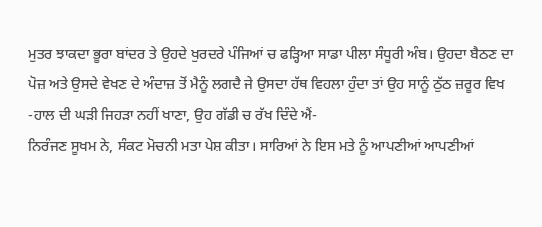ਮੁਤਰ ਝਾਕਦਾ ਭੂਰਾ ਬਾਂਦਰ ਤੇ ਉਹਦੇ ਖੁਰਦਰੇ ਪੰਜਿਆਂ ਚ ਫੜ੍ਹਿਆ ਸਾਡਾ ਪੀਲਾ ਸੰਧੂਰੀ ਅੰਬ। ਉਹਦਾ ਬੈਠਣ ਦਾ ਪੋਜ਼ ਅਤੇ ਉਸਦੇ ਵੇਖਣ ਦੇ ਅੰਦਾਜ਼ ਤੋਂ ਮੈਨੂੰ ਲਗਦੈ ਜੇ ਉਸਦਾ ਹੱਥ ਵਿਹਲਾ ਹੁੰਦਾ ਤਾਂ ਉਹ ਸਾਨੂੰ ਠੁੱਠ ਜ਼ਰੂਰ ਵਿਖ
-ਹਾਲ ਦੀ ਘੜੀ ਜਿਹੜਾ ਨਹੀਂ ਖਾਣਾ, ਉਹ ਗੱਡੀ ਚ ਰੱਖ ਦਿੰਦੇ ਐਂ-
ਨਿਰੰਜਣ ਸੂਖਮ ਨੇ, ਸੰਕਟ ਮੋਚਨੀ ਮਤਾ ਪੇਸ਼ ਕੀਤਾ। ਸਾਰਿਆਂ ਨੇ ਇਸ ਮਤੇ ਨੂੰ ਆਪਣੀਆਂ ਆਪਣੀਆਂ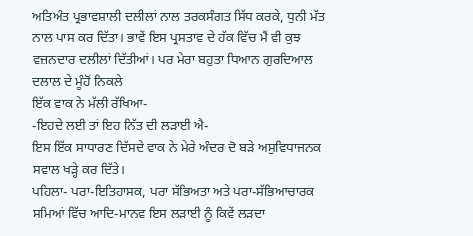ਅਤਿਅੰਤ ਪ੍ਰਭਾਵਸ਼ਾਲੀ ਦਲੀਲਾਂ ਨਾਲ ਤਰਕਸੰਗਤ ਸਿੱਧ ਕਰਕੇ, ਧੁਨੀ ਮੱਤ ਨਾਲ ਪਾਸ ਕਰ ਦਿੱਤਾ। ਭਾਵੇਂ ਇਸ ਪ੍ਰਸਤਾਵ ਦੇ ਹੱਕ ਵਿੱਚ ਮੈਂ ਵੀ ਕੁਝ ਵਜ਼ਨਦਾਰ ਦਲੀਲਾਂ ਦਿੱਤੀਆਂ। ਪਰ ਮੇਰਾ ਬਹੁਤਾ ਧਿਆਨ ਗੁਰਦਿਆਲ ਦਲਾਲ ਦੇ ਮੂੰਹੋਂ ਨਿਕਲੇ
ਇੱਕ ਵਾਕ ਨੇ ਮੱਲੀ ਰੱਖਿਆ-
-ਇਹਦੇ ਲਈ ਤਾਂ ਇਹ ਨਿੱਤ ਦੀ ਲੜਾਈ ਐ-
ਇਸ ਇੱਕ ਸਾਧਾਰਣ ਦਿੱਸਦੇ ਵਾਕ ਨੇ ਮੇਰੇ ਅੰਦਰ ਦੋ ਬੜੇ ਅਸੁਵਿਧਾਜਨਕ ਸਵਾਲ ਖੜ੍ਹੇ ਕਰ ਦਿੱਤੇ।
ਪਹਿਲਾ- ਪਰਾ-ਇਤਿਹਾਸਕ, ਪਰਾ ਸੱਭਿਅਤਾ ਅਤੇ ਪਰਾ-ਸੱਭਿਆਚਾਰਕ ਸਮਿਆਂ ਵਿੱਚ ਆਦਿ-ਮਾਨਵ ਇਸ ਲੜਾਈ ਨੂੰ ਕਿਵੇਂ ਲੜਦਾ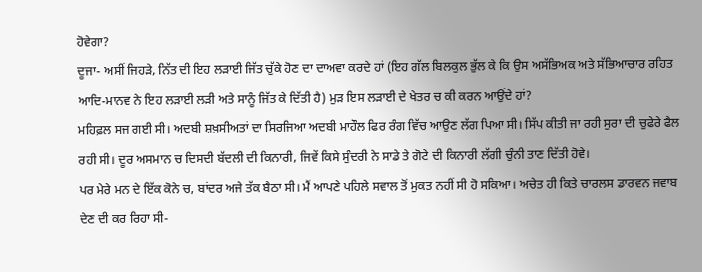ਹੋਵੇਗਾ?
ਦੂਜਾ- ਅਸੀਂ ਜਿਹੜੇ, ਨਿੱਤ ਦੀ ਇਹ ਲੜਾਈ ਜਿੱਤ ਚੁੱਕੇ ਹੋਣ ਦਾ ਦਾਅਵਾ ਕਰਦੇ ਹਾਂ (ਇਹ ਗੱਲ ਬਿਲਕੁਲ ਭੁੱਲ ਕੇ ਕਿ ਉਸ ਅਸੱਭਿਅਕ ਅਤੇ ਸੱਭਿਆਚਾਰ ਰਹਿਤ ਆਦਿ-ਮਾਨਵ ਨੇ ਇਹ ਲੜਾਈ ਲੜੀ ਅਤੇ ਸਾਨੂੰ ਜਿੱਤ ਕੇ ਦਿੱਤੀ ਹੈ) ਮੁੜ ਇਸ ਲੜਾਈ ਦੇ ਖੇਤਰ ਚ ਕੀ ਕਰਨ ਆਉਂਦੇ ਹਾਂ?
ਮਹਿਫ਼ਲ ਸਜ ਗਈ ਸੀ। ਅਦਬੀ ਸ਼ਖ਼ਸੀਅਤਾਂ ਦਾ ਸਿਰਜਿਆ ਅਦਬੀ ਮਾਹੌਲ ਫਿਰ ਰੰਗ ਵਿੱਚ ਆਉਣ ਲੱਗ ਪਿਆ ਸੀ। ਸਿੱਪ ਕੀਤੀ ਜਾ ਰਹੀ ਸੁਰਾ ਦੀ ਚੁਫੇਰੇ ਫੈਲ ਰਹੀ ਸੀ। ਦੂਰ ਅਸਮਾਨ ਚ ਦਿਸਦੀ ਬੱਦਲੀ ਦੀ ਕਿਨਾਰੀ, ਜਿਵੇਂ ਕਿਸੇ ਸੁੰਦਰੀ ਨੇ ਸਾਡੇ ਤੇ ਗੋਟੇ ਦੀ ਕਿਨਾਰੀ ਲੱਗੀ ਚੁੰਨੀ ਤਾਣ ਦਿੱਤੀ ਹੋਵੇ।
ਪਰ ਮੇਰੇ ਮਨ ਦੇ ਇੱਕ ਕੋਨੇ ਚ, ਬਾਂਦਰ ਅਜੇ ਤੱਕ ਬੈਠਾ ਸੀ। ਮੈਂ ਆਪਣੇ ਪਹਿਲੇ ਸਵਾਲ ਤੋਂ ਮੁਕਤ ਨਹੀਂ ਸੀ ਹੋ ਸਕਿਆ। ਅਚੇਤ ਹੀ ਕਿਤੇ ਚਾਰਲਸ ਡਾਰਵਨ ਜਵਾਬ ਦੇਣ ਦੀ ਕਰ ਰਿਹਾ ਸੀ-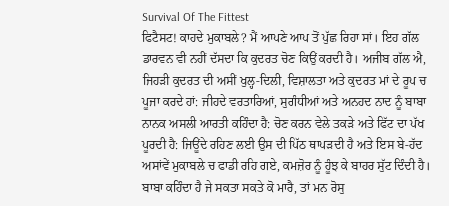Survival Of The Fittest
ਫਿਟੈਸਟ! ਕਾਹਦੇ ਮੁਕਾਬਲੇ? ਮੈਂ ਆਪਣੇ ਆਪ ਤੋਂ ਪੁੱਛ ਰਿਹਾ ਸਾਂ। ਇਹ ਗੱਲ ਡਾਰਵਨ ਵੀ ਨਹੀਂ ਦੱਸਦਾ ਕਿ ਕੁਦਰਤ ਚੋਣ ਕਿਉਂ ਕਰਦੀ ਹੈ। ਅਜੀਬ ਗੱਲ ਐ, ਜਿਹੜੀ ਕੁਦਰਤ ਦੀ ਅਸੀਂ ਖੁਲ੍ਹ-ਦਿਲੀ, ਵਿਸ਼ਾਲਤਾ ਅਤੇ ਕੁਦਰਤ ਮਾਂ ਦੇ ਰੂਪ ਚ ਪੂਜਾ ਕਰਦੇ ਹਾਂ: ਜੀਹਦੇ ਵਰਤਾਰਿਆਂ, ਸੁਗੰਧੀਆਂ ਅਤੇ ਅਨਹਦ ਨਾਦ ਨੂੰ ਬਾਬਾ ਨਾਨਕ ਅਸਲੀ ਆਰਤੀ ਕਹਿੰਦਾ ਹੈ: ਚੋਣ ਕਰਨ ਵੇਲੇ ਤਕੜੇ ਅਤੇ ਫਿੱਟ ਦਾ ਪੱਖ ਪੂਰਦੀ ਹੈ: ਜਿਊਂਦੇ ਰਹਿਣ ਲਈ ਉਸ ਦੀ ਪਿੱਠ ਥਾਪੜਦੀ ਹੈ ਅਤੇ ਇਸ ਬੇ-ਹੱਦ ਅਸਾਂਵੇਂ ਮੁਕਾਬਲੇ ਚ ਫਾਡੀ ਰਹਿ ਗਏ, ਕਮਜ਼ੋਰ ਨੂੰ ਹੂੰਝ ਕੇ ਬਾਹਰ ਸੁੱਟ ਦਿੰਦੀ ਹੈ। ਬਾਬਾ ਕਹਿੰਦਾ ਹੈ ਜੇ ਸਕਤਾ ਸਕਤੇ ਕੋ ਮਾਰੈ, ਤਾਂ ਮਨ ਰੋਸੁ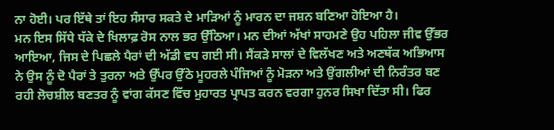ਨਾ ਹੋਈ। ਪਰ ਇੱਥੇ ਤਾਂ ਇਹ ਸੰਸਾਰ ਸਕਤੇ ਦੇ ਮਾੜਿਆਂ ਨੂੰ ਮਾਰਨ ਦਾ ਜਸ਼ਨ ਬਣਿਆ ਹੋਇਆ ਹੈ।
ਮਨ ਇਸ ਸਿੱਧੇ ਧੱਕੇ ਦੇ ਖਿਲਾਫ਼ ਰੋਸ ਨਾਲ ਭਰ ਉੱਠਿਆ। ਮਨ ਦੀਆਂ ਅੱਖਾਂ ਸਾਹਮਣੇ ਉਹ ਪਹਿਲਾ ਜੀਵ ਉੱਭਰ ਆਇਆ, ਜਿਸ ਦੇ ਪਿਛਲੇ ਪੈਰਾਂ ਦੀ ਅੱਡੀ ਵਧ ਗਈ ਸੀ। ਸੈਂਕੜੇ ਸਾਲਾਂ ਦੇ ਵਿਲੱਖਣ ਅਤੇ ਅਣਥੱਕ ਅਭਿਆਸ ਨੇ ਉਸ ਨੂੰ ਦੋ ਪੈਰਾਂ ਤੇ ਤੁਰਨਾ ਅਤੇ ਉੱਪਰ ਉੱਠੇ ਮੂਹਰਲੇ ਪੰਜਿਆਂ ਨੂੰ ਮੋੜਨਾ ਅਤੇ ਉਂਗਲੀਆਂ ਦੀ ਨਿਰੰਤਰ ਬਣ ਰਹੀ ਲੋਚਸ਼ੀਲ ਬਣਤਰ ਨੂੰ ਵਾਂਗ ਕੱਸਣ ਵਿੱਚ ਮੁਹਾਰਤ ਪ੍ਰਾਪਤ ਕਰਨ ਵਰਗਾ ਹੁਨਰ ਸਿਖਾ ਦਿੱਤਾ ਸੀ। ਫਿਰ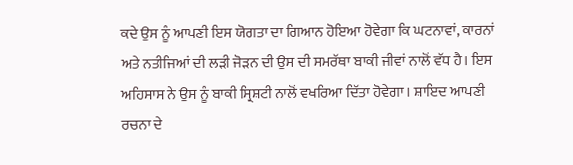ਕਦੇ ਉਸ ਨੂੰ ਆਪਣੀ ਇਸ ਯੋਗਤਾ ਦਾ ਗਿਆਨ ਹੋਇਆ ਹੋਵੇਗਾ ਕਿ ਘਟਨਾਵਾਂ, ਕਾਰਨਾਂ ਅਤੇ ਨਤੀਜਿਆਂ ਦੀ ਲੜੀ ਜੋੜਨ ਦੀ ਉਸ ਦੀ ਸਮਰੱਥਾ ਬਾਕੀ ਜੀਵਾਂ ਨਾਲੋਂ ਵੱਧ ਹੈ। ਇਸ ਅਹਿਸਾਸ ਨੇ ਉਸ ਨੂੰ ਬਾਕੀ ਸ੍ਰਿਸ਼ਟੀ ਨਾਲੋਂ ਵਖਰਿਆ ਦਿੱਤਾ ਹੋਵੇਗਾ। ਸ਼ਾਇਦ ਆਪਣੀ ਰਚਨਾ ਦੇ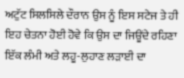ਅਟੁੱਟ ਸਿਲਸਿਲੇ ਦੌਰਾਨ ਉਸ ਨੂੰ ਇਸ ਸਟੇਜ ਤੇ ਹੀ ਇਹ ਚੇਤਨਾ ਹੋਈ ਹੋਵੇ ਕਿ ਉਸ ਦਾ ਜਿਊਂਦੇ ਰਹਿਣਾ ਇੱਕ ਲੰਮੀ ਅਤੇ ਲਹੂ-ਲੁਹਾਣ ਲੜਾਈ ਦਾ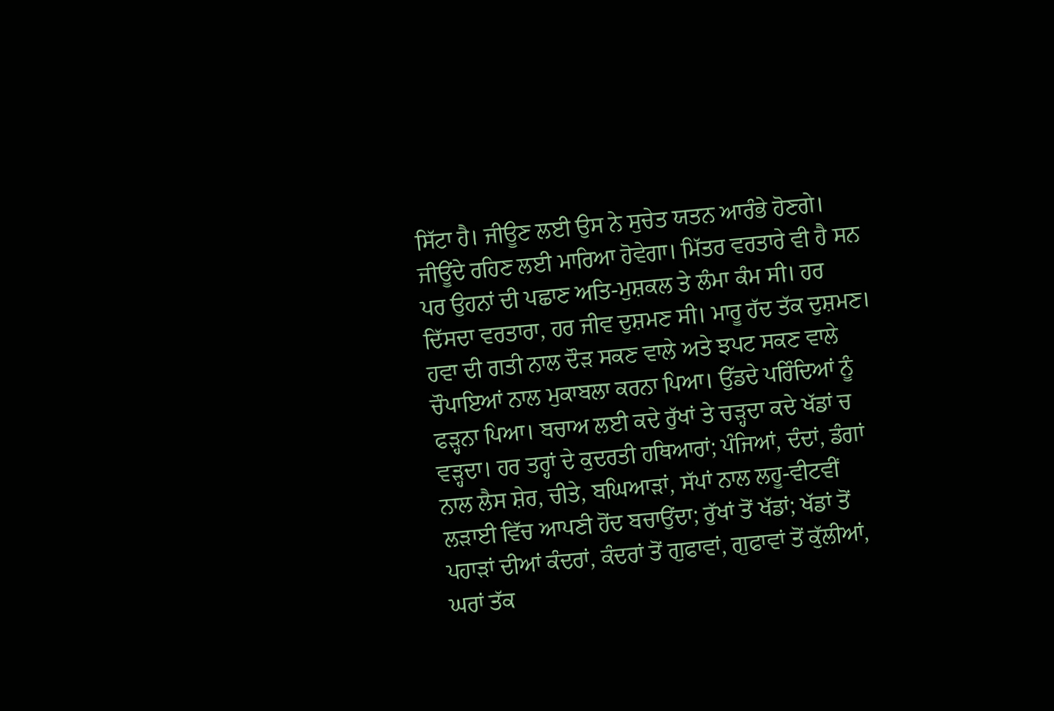ਸਿੱਟਾ ਹੈ। ਜੀਊਣ ਲਈ ਉਸ ਨੇ ਸੁਚੇਤ ਯਤਨ ਆਰੰਭੇ ਹੋਣਗੇ। ਜੀਊਂਦੇ ਰਹਿਣ ਲਈ ਮਾਰਿਆ ਹੋਵੇਗਾ। ਮਿੱਤਰ ਵਰਤਾਰੇ ਵੀ ਹੈ ਸਨ ਪਰ ਉਹਨਾਂ ਦੀ ਪਛਾਣ ਅਤਿ-ਮੁਸ਼ਕਲ ਤੇ ਲੰਮਾ ਕੰਮ ਸੀ। ਹਰ ਦਿੱਸਦਾ ਵਰਤਾਰਾ, ਹਰ ਜੀਵ ਦੁਸ਼ਮਣ ਸੀ। ਮਾਰੂ ਹੱਦ ਤੱਕ ਦੁਸ਼ਮਣ। ਹਵਾ ਦੀ ਗਤੀ ਨਾਲ ਦੌੜ ਸਕਣ ਵਾਲੇ ਅਤੇ ਝਪਟ ਸਕਣ ਵਾਲੇ ਚੌਪਾਇਆਂ ਨਾਲ ਮੁਕਾਬਲਾ ਕਰਨਾ ਪਿਆ। ਉੱਡਦੇ ਪਰਿੰਦਿਆਂ ਨੂੰ ਫੜ੍ਹਨਾ ਪਿਆ। ਬਚਾਅ ਲਈ ਕਦੇ ਰੁੱਖਾਂ ਤੇ ਚੜ੍ਹਦਾ ਕਦੇ ਖੱਡਾਂ ਚ ਵੜ੍ਹਦਾ। ਹਰ ਤਰ੍ਹਾਂ ਦੇ ਕੁਦਰਤੀ ਹਥਿਆਰਾਂ; ਪੰਜਿਆਂ, ਦੰਦਾਂ, ਡੰਗਾਂ ਨਾਲ ਲੈਸ ਸ਼ੇਰ, ਚੀਤੇ, ਬਘਿਆੜਾਂ, ਸੱਪਾਂ ਨਾਲ ਲਹੂ-ਵੀਟਵੀਂ ਲੜਾਈ ਵਿੱਚ ਆਪਣੀ ਹੋਂਦ ਬਚਾਉਂਦਾ; ਰੁੱਖਾਂ ਤੋਂ ਖੱਡਾਂ; ਖੱਡਾਂ ਤੋਂ ਪਹਾੜਾਂ ਦੀਆਂ ਕੰਦਰਾਂ, ਕੰਦਰਾਂ ਤੋਂ ਗੁਫਾਵਾਂ, ਗੁਫਾਵਾਂ ਤੋਂ ਕੁੱਲੀਆਂ, ਘਰਾਂ ਤੱਕ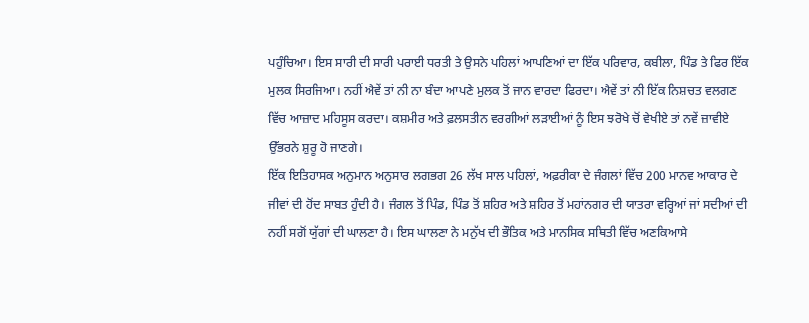ਪਹੁੰਚਿਆ। ਇਸ ਸਾਰੀ ਦੀ ਸਾਰੀ ਪਰਾਈ ਧਰਤੀ ਤੇ ਉਸਨੇ ਪਹਿਲਾਂ ਆਪਣਿਆਂ ਦਾ ਇੱਕ ਪਰਿਵਾਰ, ਕਬੀਲਾ, ਪਿੰਡ ਤੇ ਫਿਰ ਇੱਕ ਮੁਲਕ ਸਿਰਜਿਆ। ਨਹੀਂ ਐਵੇਂ ਤਾਂ ਨੀ ਨਾ ਬੰਦਾ ਆਪਣੇ ਮੁਲਕ ਤੋਂ ਜਾਨ ਵਾਰਦਾ ਫਿਰਦਾ। ਐਵੇਂ ਤਾਂ ਨੀ ਇੱਕ ਨਿਸ਼ਚਤ ਵਲਗਣ ਵਿੱਚ ਆਜ਼ਾਦ ਮਹਿਸੂਸ ਕਰਦਾ। ਕਸ਼ਮੀਰ ਅਤੇ ਫ਼ਲਸਤੀਨ ਵਰਗੀਆਂ ਲੜਾਈਆਂ ਨੂੰ ਇਸ ਝਰੋਖੇ ਚੋਂ ਵੇਖੀਏ ਤਾਂ ਨਵੇਂ ਜ਼ਾਵੀਏ ਉੱਭਰਨੇ ਸ਼ੁਰੂ ਹੋ ਜਾਣਗੇ।
ਇੱਕ ਇਤਿਹਾਸਕ ਅਨੁਮਾਨ ਅਨੁਸਾਰ ਲਗਭਗ 26 ਲੱਖ ਸਾਲ ਪਹਿਲਾਂ, ਅਫ਼ਰੀਕਾ ਦੇ ਜੰਗਲਾਂ ਵਿੱਚ 200 ਮਾਨਵ ਆਕਾਰ ਦੇ ਜੀਵਾਂ ਦੀ ਹੋਂਦ ਸਾਬਤ ਹੁੰਦੀ ਹੈ। ਜੰਗਲ ਤੋਂ ਪਿੰਡ, ਪਿੰਡ ਤੋਂ ਸ਼ਹਿਰ ਅਤੇ ਸ਼ਹਿਰ ਤੋਂ ਮਹਾਂਨਗਰ ਦੀ ਯਾਤਰਾ ਵਰ੍ਹਿਆਂ ਜਾਂ ਸਦੀਆਂ ਦੀ ਨਹੀਂ ਸਗੋਂ ਯੁੱਗਾਂ ਦੀ ਘਾਲਣਾ ਹੈ। ਇਸ ਘਾਲਣਾ ਨੇ ਮਨੁੱਖ ਦੀ ਭੌਤਿਕ ਅਤੇ ਮਾਨਸਿਕ ਸਥਿਤੀ ਵਿੱਚ ਅਣਕਿਆਸੇ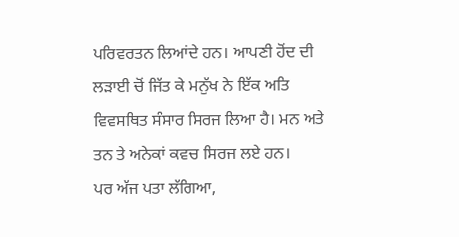ਪਰਿਵਰਤਨ ਲਿਆਂਦੇ ਹਨ। ਆਪਣੀ ਹੋਂਦ ਦੀ ਲੜਾਈ ਚੋਂ ਜਿੱਤ ਕੇ ਮਨੁੱਖ ਨੇ ਇੱਕ ਅਤਿ ਵਿਵਸਥਿਤ ਸੰਸਾਰ ਸਿਰਜ ਲਿਆ ਹੈ। ਮਨ ਅਤੇ ਤਨ ਤੇ ਅਨੇਕਾਂ ਕਵਚ ਸਿਰਜ ਲਏ ਹਨ।
ਪਰ ਅੱਜ ਪਤਾ ਲੱਗਿਆ,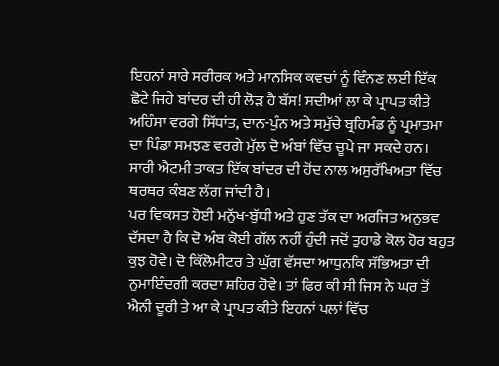ਇਹਨਾਂ ਸਾਰੇ ਸਰੀਰਕ ਅਤੇ ਮਾਨਸਿਕ ਕਵਚਾਂ ਨੂੰ ਵਿੰਨਣ ਲਈ ਇੱਕ ਛੋਟੇ ਜਿਹੇ ਬਾਂਦਰ ਦੀ ਹੀ ਲੋੜ ਹੈ ਬੱਸ! ਸਦੀਆਂ ਲਾ ਕੇ ਪ੍ਰਾਪਤ ਕੀਤੇ ਅਹਿੰਸਾ ਵਰਗੇ ਸਿੱਧਾਂਤ, ਦਾਨ-ਪੁੰਨ ਅਤੇ ਸਮੁੱਚੇ ਬ੍ਰਹਿਮੰਡ ਨੂੰ ਪ੍ਰਮਾਤਮਾ ਦਾ ਪਿੰਡਾ ਸਮਝਣ ਵਰਗੇ ਮੁੱਲ ਦੋ ਅੰਬਾਂ ਵਿੱਚ ਚੂਪੇ ਜਾ ਸਕਦੇ ਹਨ। ਸਾਰੀ ਐਟਮੀ ਤਾਕਤ ਇੱਕ ਬਾਂਦਰ ਦੀ ਹੋਂਦ ਨਾਲ ਅਸੁਰੱਖਿਅਤਾ ਵਿੱਚ ਥਰਥਰ ਕੰਬਣ ਲੱਗ ਜਾਂਦੀ ਹੈ।
ਪਰ ਵਿਕਸਤ ਹੋਈ ਮਨੁੱਖ-ਬੁੱਧੀ ਅਤੇ ਹੁਣ ਤੱਕ ਦਾ ਅਰਜਿਤ ਅਨੁਭਵ ਦੱਸਦਾ ਹੈ ਕਿ ਦੋ ਅੰਬ ਕੋਈ ਗੱਲ ਨਹੀਂ ਹੁੰਦੀ ਜਦੋਂ ਤੁਹਾਡੇ ਕੋਲ ਹੋਰ ਬਹੁਤ ਕੁਝ ਹੋਵੇ। ਦੋ ਕਿੱਲੋਮੀਟਰ ਤੇ ਘੁੱਗ ਵੱਸਦਾ ਆਧੁਨਕਿ ਸੱਭਿਅਤਾ ਦੀ ਨੁਮਾਇੰਦਗੀ ਕਰਦਾ ਸ਼ਹਿਰ ਹੋਵੇ। ਤਾਂ ਫਿਰ ਕੀ ਸੀ ਜਿਸ ਨੇ ਘਰ ਤੋਂ ਐਨੀ ਦੂਰੀ ਤੇ ਆ ਕੇ ਪ੍ਰਾਪਤ ਕੀਤੇ ਇਹਨਾਂ ਪਲਾਂ ਵਿੱਚ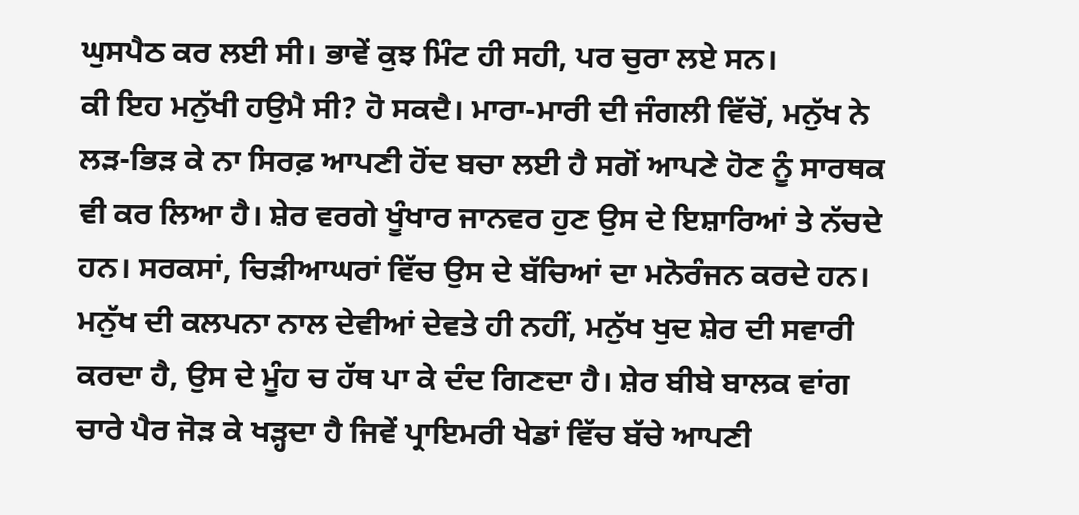ਘੁਸਪੈਠ ਕਰ ਲਈ ਸੀ। ਭਾਵੇਂ ਕੁਝ ਮਿੰਟ ਹੀ ਸਹੀ, ਪਰ ਚੁਰਾ ਲਏ ਸਨ।
ਕੀ ਇਹ ਮਨੁੱਖੀ ਹਉਮੈ ਸੀ? ਹੋ ਸਕਦੈ। ਮਾਰਾ-ਮਾਰੀ ਦੀ ਜੰਗਲੀ ਵਿੱਚੋਂ, ਮਨੁੱਖ ਨੇ ਲੜ-ਭਿੜ ਕੇ ਨਾ ਸਿਰਫ਼ ਆਪਣੀ ਹੋਂਦ ਬਚਾ ਲਈ ਹੈ ਸਗੋਂ ਆਪਣੇ ਹੋਣ ਨੂੰ ਸਾਰਥਕ ਵੀ ਕਰ ਲਿਆ ਹੈ। ਸ਼ੇਰ ਵਰਗੇ ਖੂੰਖਾਰ ਜਾਨਵਰ ਹੁਣ ਉਸ ਦੇ ਇਸ਼ਾਰਿਆਂ ਤੇ ਨੱਚਦੇ ਹਨ। ਸਰਕਸਾਂ, ਚਿੜੀਆਘਰਾਂ ਵਿੱਚ ਉਸ ਦੇ ਬੱਚਿਆਂ ਦਾ ਮਨੋਰੰਜਨ ਕਰਦੇ ਹਨ। ਮਨੁੱਖ ਦੀ ਕਲਪਨਾ ਨਾਲ ਦੇਵੀਆਂ ਦੇਵਤੇ ਹੀ ਨਹੀਂ, ਮਨੁੱਖ ਖੁਦ ਸ਼ੇਰ ਦੀ ਸਵਾਰੀ ਕਰਦਾ ਹੈ, ਉਸ ਦੇ ਮੂੰਹ ਚ ਹੱਥ ਪਾ ਕੇ ਦੰਦ ਗਿਣਦਾ ਹੈ। ਸ਼ੇਰ ਬੀਬੇ ਬਾਲਕ ਵਾਂਗ ਚਾਰੇ ਪੈਰ ਜੋੜ ਕੇ ਖੜ੍ਹਦਾ ਹੈ ਜਿਵੇਂ ਪ੍ਰਾਇਮਰੀ ਖੇਡਾਂ ਵਿੱਚ ਬੱਚੇ ਆਪਣੀ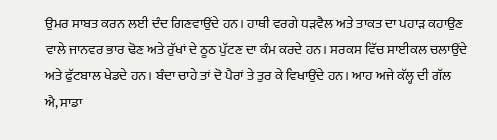ਉਮਰ ਸਾਬਤ ਕਰਨ ਲਈ ਦੰਦ ਗਿਣਵਾਉਂਦੇ ਹਨ। ਹਾਥੀ ਵਰਗੇ ਧੜਵੈਲ ਅਤੇ ਤਾਕਤ ਦਾ ਪਹਾੜ ਕਹਾਉਣ ਵਾਲੇ ਜਾਨਵਰ ਭਾਰ ਢੋਣ ਅਤੇ ਰੁੱਖਾਂ ਦੇ ਠੂਠ ਪੁੱਟਣ ਦਾ ਕੰਮ ਕਰਦੇ ਹਨ। ਸਰਕਸ ਵਿੱਚ ਸਾਈਕਲ ਚਲਾਉਂਦੇ ਅਤੇ ਫੁੱਟਬਾਲ ਖੇਡਦੇ ਹਨ। ਬੰਦਾ ਚਾਹੇ ਤਾਂ ਦੋ ਪੈਰਾਂ ਤੇ ਤੁਰ ਕੇ ਵਿਖਾਉਂਦੇ ਹਨ। ਆਹ ਅਜੇ ਕੱਲ੍ਹ ਦੀ ਗੱਲ ਐ, ਸਾਡਾ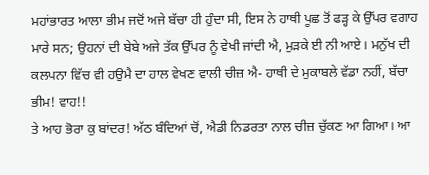ਮਹਾਂਭਾਰਤ ਆਲਾ ਭੀਮ ਜਦੋਂ ਅਜੇ ਬੱਚਾ ਹੀ ਹੁੰਦਾ ਸੀ, ਇਸ ਨੇ ਹਾਥੀ ਪੂਛ ਤੋਂ ਫੜ੍ਹ ਕੇ ਉੱਪਰ ਵਗਾਹ ਮਾਰੇ ਸਨ; ਉਹਨਾਂ ਦੀ ਬੇਬੇ ਅਜੇ ਤੱਕ ਉੱਪਰ ਨੂੰ ਵੇਖੀ ਜਾਂਦੀ ਐ, ਮੁੜਕੇ ਈ ਨੀ ਆਏ। ਮਨੁੱਖ ਦੀ ਕਲਪਨਾ ਵਿੱਚ ਵੀ ਹਉਮੈ ਦਾ ਹਾਲ ਵੇਖਣ ਵਾਲੀ ਚੀਜ਼ ਐ- ਹਾਥੀ ਦੇ ਮੁਕਾਬਲੇ ਵੱਡਾ ਨਹੀਂ, ਬੱਚਾ ਭੀਮ! ਵਾਹ!!
ਤੇ ਆਹ ਭੋਰਾ ਕੁ ਬਾਂਦਰ! ਅੱਠ ਬੰਦਿਆਂ ਚੋਂ, ਐਡੀ ਨਿਡਰਤਾ ਨਾਲ ਚੀਜ਼ ਚੁੱਕਣ ਆ ਗਿਆ। ਆ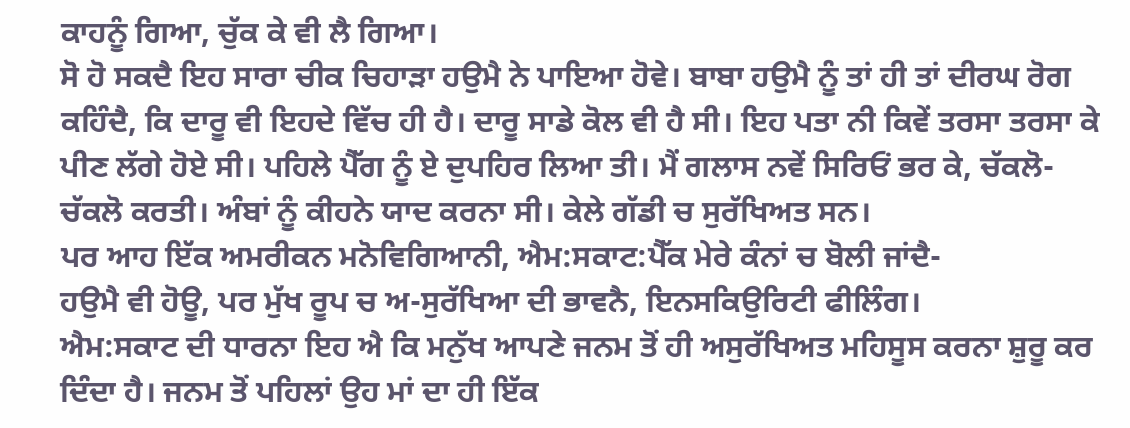ਕਾਹਨੂੰ ਗਿਆ, ਚੁੱਕ ਕੇ ਵੀ ਲੈ ਗਿਆ।
ਸੋ ਹੋ ਸਕਦੈ ਇਹ ਸਾਰਾ ਚੀਕ ਚਿਹਾੜਾ ਹਉਮੈ ਨੇ ਪਾਇਆ ਹੋਵੇ। ਬਾਬਾ ਹਉਮੈ ਨੂੰ ਤਾਂ ਹੀ ਤਾਂ ਦੀਰਘ ਰੋਗ ਕਹਿੰਦੈ, ਕਿ ਦਾਰੂ ਵੀ ਇਹਦੇ ਵਿੱਚ ਹੀ ਹੈ। ਦਾਰੂ ਸਾਡੇ ਕੋਲ ਵੀ ਹੈ ਸੀ। ਇਹ ਪਤਾ ਨੀ ਕਿਵੇਂ ਤਰਸਾ ਤਰਸਾ ਕੇ ਪੀਣ ਲੱਗੇ ਹੋਏ ਸੀ। ਪਹਿਲੇ ਪੈੱਗ ਨੂੰ ਏ ਦੁਪਹਿਰ ਲਿਆ ਤੀ। ਮੈਂ ਗਲਾਸ ਨਵੇਂ ਸਿਰਿਓਂ ਭਰ ਕੇ, ਚੱਕਲੋ-ਚੱਕਲੋ ਕਰਤੀ। ਅੰਬਾਂ ਨੂੰ ਕੀਹਨੇ ਯਾਦ ਕਰਨਾ ਸੀ। ਕੇਲੇ ਗੱਡੀ ਚ ਸੁਰੱਖਿਅਤ ਸਨ।
ਪਰ ਆਹ ਇੱਕ ਅਮਰੀਕਨ ਮਨੋਵਿਗਿਆਨੀ, ਐਮ:ਸਕਾਟ:ਪੈੱਕ ਮੇਰੇ ਕੰਨਾਂ ਚ ਬੋਲੀ ਜਾਂਦੈ-
ਹਉਮੈ ਵੀ ਹੋਊ, ਪਰ ਮੁੱਖ ਰੂਪ ਚ ਅ-ਸੁਰੱਖਿਆ ਦੀ ਭਾਵਨੈ, ਇਨਸਕਿਉਰਿਟੀ ਫੀਲਿੰਗ।
ਐਮ:ਸਕਾਟ ਦੀ ਧਾਰਨਾ ਇਹ ਐ ਕਿ ਮਨੁੱਖ ਆਪਣੇ ਜਨਮ ਤੋਂ ਹੀ ਅਸੁਰੱਖਿਅਤ ਮਹਿਸੂਸ ਕਰਨਾ ਸ਼ੁਰੂ ਕਰ ਦਿੰਦਾ ਹੈ। ਜਨਮ ਤੋਂ ਪਹਿਲਾਂ ਉਹ ਮਾਂ ਦਾ ਹੀ ਇੱਕ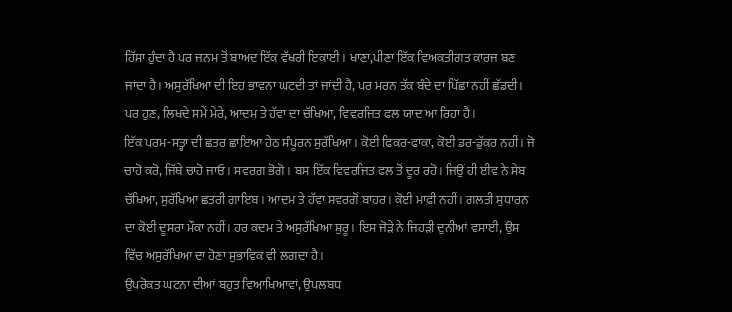ਹਿੱਸਾ ਹੁੰਦਾ ਹੈ ਪਰ ਜਨਮ ਤੋਂ ਬਾਅਦ ਇੱਕ ਵੱਖਰੀ ਇਕਾਈ। ਖਾਣਾ,ਪੀਣਾ ਇੱਕ ਵਿਅਕਤੀਗਤ ਕਾਰਜ ਬਣ ਜਾਂਦਾ ਹੈ। ਅਸੁਰੱਖਿਆ ਦੀ ਇਹ ਭਾਵਨਾ ਘਟਦੀ ਤਾਂ ਜਾਂਦੀ ਹੈ, ਪਰ ਮਰਨ ਤੱਕ ਬੰਦੇ ਦਾ ਪਿੱਛਾ ਨਹੀਂ ਛੱਡਦੀ।
ਪਰ ਹੁਣ, ਲਿਖਦੇ ਸਮੇਂ ਮੇਰੇ, ਆਦਮ ਤੇ ਹੱਵਾ ਦਾ ਚੱਖਿਆ, ਵਿਵਰਜਿਤ ਫਲ ਯਾਦ ਆ ਰਿਹਾ ਹੈ।
ਇੱਕ ਪਰਮ-ਸਤ੍ਹਾ ਦੀ ਛਤਰ ਛਾਇਆ ਹੇਠ ਸੰਪੂਰਨ ਸੁਰੱਖਿਆ। ਕੋਈ ਫਿਕਰ-ਫਾਕਾ, ਕੋਈ ਡਰ-ਡੁੱਕਰ ਨਹੀਂ। ਜੋ ਚਾਹੋ ਕਰੋ, ਜਿੱਥੇ ਚਾਹੋ ਜਾਓ। ਸਵਰਗ ਭੋਗੋ। ਬਸ ਇੱਕ ਵਿਵਰਜਿਤ ਫਲ ਤੋਂ ਦੂਰ ਰਹੋ। ਜਿਉਂ ਹੀ ਈਵ ਨੇ ਸੇਬ ਚੱਖਿਆ, ਸੁਰੱਖਿਆ ਛਤਰੀ ਗਾਇਬ। ਆਦਮ ਤੇ ਹੱਵਾ ਸਵਰਗੋਂ ਬਾਹਰ। ਕੋਈ ਮਾਫ਼ੀ ਨਹੀਂ। ਗਲਤੀ ਸੁਧਾਰਨ ਦਾ ਕੋਈ ਦੂਸਰਾ ਮੌਕਾ ਨਹੀਂ। ਹਰ ਕਦਮ ਤੇ ਅਸੁਰੱਖਿਆ ਸ਼ੁਰੂ। ਇਸ ਜੋੜੇ ਨੇ ਜਿਹੜੀ ਦੁਨੀਆਂ ਵਸਾਈ, ਉਸ ਵਿੱਚ ਅਸੁਰੱਖਿਆ ਦਾ ਹੋਣਾ ਸੁਭਾਵਿਕ ਵੀ ਲਗਦਾ ਹੈ।
ਉਪਰੋਕਤ ਘਟਨਾ ਦੀਆਂ ਬਹੁਤ ਵਿਆਖਿਆਵਾਂ, ਉਪਲਬਧ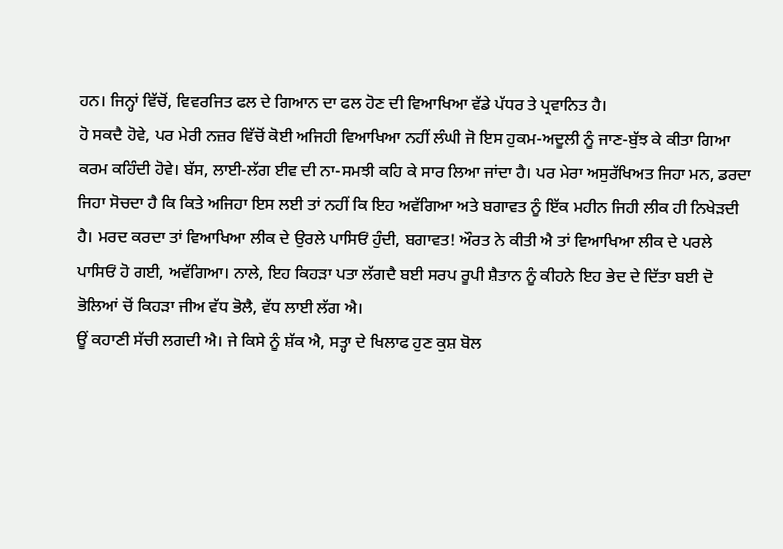ਹਨ। ਜਿਨ੍ਹਾਂ ਵਿੱਚੋਂ, ਵਿਵਰਜਿਤ ਫਲ ਦੇ ਗਿਆਨ ਦਾ ਫਲ ਹੋਣ ਦੀ ਵਿਆਖਿਆ ਵੱਡੇ ਪੱਧਰ ਤੇ ਪ੍ਰਵਾਨਿਤ ਹੈ।
ਹੋ ਸਕਦੈ ਹੋਵੇ, ਪਰ ਮੇਰੀ ਨਜ਼ਰ ਵਿੱਚੋਂ ਕੋਈ ਅਜਿਹੀ ਵਿਆਖਿਆ ਨਹੀਂ ਲੰਘੀ ਜੋ ਇਸ ਹੁਕਮ-ਅਦੂਲੀ ਨੂੰ ਜਾਣ-ਬੁੱਝ ਕੇ ਕੀਤਾ ਗਿਆ ਕਰਮ ਕਹਿੰਦੀ ਹੋਵੇ। ਬੱਸ, ਲਾਈ-ਲੱਗ ਈਵ ਦੀ ਨਾ-ਸਮਝੀ ਕਹਿ ਕੇ ਸਾਰ ਲਿਆ ਜਾਂਦਾ ਹੈ। ਪਰ ਮੇਰਾ ਅਸੁਰੱਖਿਅਤ ਜਿਹਾ ਮਨ, ਡਰਦਾ ਜਿਹਾ ਸੋਚਦਾ ਹੈ ਕਿ ਕਿਤੇ ਅਜਿਹਾ ਇਸ ਲਈ ਤਾਂ ਨਹੀਂ ਕਿ ਇਹ ਅਵੱਗਿਆ ਅਤੇ ਬਗਾਵਤ ਨੂੰ ਇੱਕ ਮਹੀਨ ਜਿਹੀ ਲੀਕ ਹੀ ਨਿਖੇੜਦੀ ਹੈ। ਮਰਦ ਕਰਦਾ ਤਾਂ ਵਿਆਖਿਆ ਲੀਕ ਦੇ ਉਰਲੇ ਪਾਸਿਓਂ ਹੁੰਦੀ, ਬਗਾਵਤ! ਔਰਤ ਨੇ ਕੀਤੀ ਐ ਤਾਂ ਵਿਆਖਿਆ ਲੀਕ ਦੇ ਪਰਲੇ ਪਾਸਿਓਂ ਹੋ ਗਈ, ਅਵੱਗਿਆ। ਨਾਲੇ, ਇਹ ਕਿਹੜਾ ਪਤਾ ਲੱਗਦੈ ਬਈ ਸਰਪ ਰੂਪੀ ਸ਼ੈਤਾਨ ਨੂੰ ਕੀਹਨੇ ਇਹ ਭੇਦ ਦੇ ਦਿੱਤਾ ਬਈ ਦੋ ਭੋਲਿਆਂ ਚੋਂ ਕਿਹੜਾ ਜੀਅ ਵੱਧ ਭੋਲੈ, ਵੱਧ ਲਾਈ ਲੱਗ ਐ।
ਊਂ ਕਹਾਣੀ ਸੱਚੀ ਲਗਦੀ ਐ। ਜੇ ਕਿਸੇ ਨੂੰ ਸ਼ੱਕ ਐ, ਸਤ੍ਹਾ ਦੇ ਖਿਲਾਫ ਹੁਣ ਕੁਸ਼ ਬੋਲ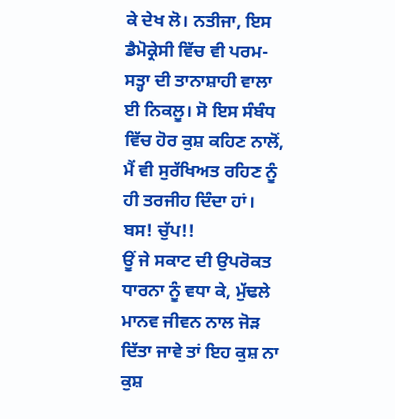ਕੇ ਦੇਖ ਲੋ। ਨਤੀਜਾ, ਇਸ ਡੈਮੋਕ੍ਰੇਸੀ ਵਿੱਚ ਵੀ ਪਰਮ-ਸਤ੍ਹਾ ਦੀ ਤਾਨਾਸ਼ਾਹੀ ਵਾਲਾ ਈ ਨਿਕਲੂ। ਸੋ ਇਸ ਸੰਬੰਧ ਵਿੱਚ ਹੋਰ ਕੁਸ਼ ਕਹਿਣ ਨਾਲੋਂ, ਮੈਂ ਵੀ ਸੁਰੱਖਿਅਤ ਰਹਿਣ ਨੂੰ ਹੀ ਤਰਜੀਹ ਦਿੰਦਾ ਹਾਂ। ਬਸ! ਚੁੱਪ!!
ਊਂ ਜੇ ਸਕਾਟ ਦੀ ਉਪਰੋਕਤ ਧਾਰਨਾ ਨੂੰ ਵਧਾ ਕੇ, ਮੁੱਢਲੇ ਮਾਨਵ ਜੀਵਨ ਨਾਲ ਜੋੜ ਦਿੱਤਾ ਜਾਵੇ ਤਾਂ ਇਹ ਕੁਸ਼ ਨਾ ਕੁਸ਼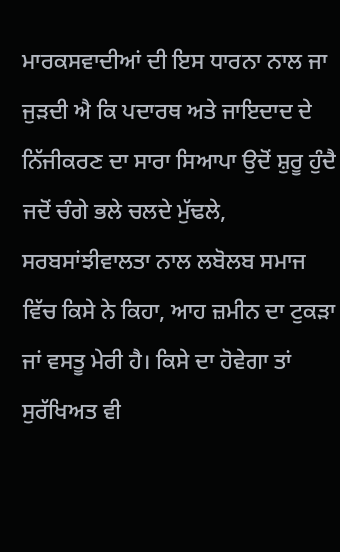ਮਾਰਕਸਵਾਦੀਆਂ ਦੀ ਇਸ ਧਾਰਨਾ ਨਾਲ ਜਾ ਜੁੜਦੀ ਐ ਕਿ ਪਦਾਰਥ ਅਤੇ ਜਾਇਦਾਦ ਦੇ ਨਿੱਜੀਕਰਣ ਦਾ ਸਾਰਾ ਸਿਆਪਾ ਉਦੋਂ ਸ਼ੁਰੂ ਹੁੰਦੈ ਜਦੋਂ ਚੰਗੇ ਭਲੇ ਚਲਦੇ ਮੁੱਢਲੇ, ਸਰਬਸਾਂਝੀਵਾਲਤਾ ਨਾਲ ਲਬੋਲਬ ਸਮਾਜ ਵਿੱਚ ਕਿਸੇ ਨੇ ਕਿਹਾ, ਆਹ ਜ਼ਮੀਨ ਦਾ ਟੁਕੜਾ ਜਾਂ ਵਸਤੂ ਮੇਰੀ ਹੈ। ਕਿਸੇ ਦਾ ਹੋਵੇਗਾ ਤਾਂ ਸੁਰੱਖਿਅਤ ਵੀ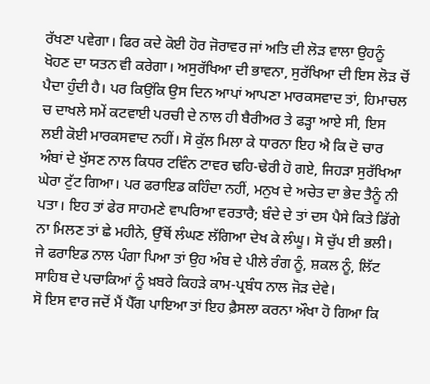ਰੱਖਣਾ ਪਵੇਗਾ। ਫਿਰ ਕਦੇ ਕੋਈ ਹੋਰ ਜੋਰਾਵਰ ਜਾਂ ਅਤਿ ਦੀ ਲੋੜ ਵਾਲਾ ਉਹਨੂੰ ਖੋਹਣ ਦਾ ਯਤਨ ਵੀ ਕਰੇਗਾ। ਅਸੁਰੱਖਿਆ ਦੀ ਭਾਵਨਾ, ਸੁਰੱਖਿਆ ਦੀ ਇਸ ਲੋੜ ਚੋਂ ਪੈਦਾ ਹੁੰਦੀ ਹੈ। ਪਰ ਕਿਉਂਕਿ ਉਸ ਦਿਨ ਆਪਾਂ ਆਪਣਾ ਮਾਰਕਸਵਾਦ ਤਾਂ, ਹਿਮਾਚਲ ਚ ਦਾਖਲੇ ਸਮੇਂ ਕਟਵਾਈ ਪਰਚੀ ਦੇ ਨਾਲ ਹੀ ਬੈਰੀਅਰ ਤੇ ਫੜ੍ਹਾ ਆਏ ਸੀ, ਇਸ ਲਈ ਕੋਈ ਮਾਰਕਸਵਾਦ ਨਹੀਂ। ਸੋ ਕੁੱਲ ਮਿਲਾ ਕੇ ਧਾਰਨਾ ਇਹ ਐ ਕਿ ਦੋ ਚਾਰ ਅੰਬਾਂ ਦੇ ਖੁੱਸਣ ਨਾਲ ਕਿਧਰ ਟਵਿੰਨ ਟਾਵਰ ਢਹਿ-ਢੇਰੀ ਹੋ ਗਏ, ਜਿਹੜਾ ਸੁਰੱਖਿਆ ਘੇਰਾ ਟੁੱਟ ਗਿਆ। ਪਰ ਫਰਾਇਡ ਕਹਿੰਦਾ ਨਹੀਂ, ਮਨੁਖ ਦੇ ਅਚੇਤ ਦਾ ਭੇਦ ਤੈਨੂੰ ਨੀ ਪਤਾ। ਇਹ ਤਾਂ ਫੇਰ ਸਾਹਮਣੇ ਵਾਪਰਿਆ ਵਰਤਾਰੈ; ਬੰਦੇ ਦੇ ਤਾਂ ਦਸ ਪੈਸੇ ਕਿਤੇ ਡਿੱਗੇ ਨਾ ਮਿਲਣ ਤਾਂ ਛੇ ਮਹੀਨੇ, ਉੱਥੋਂ ਲੰਘਣ ਲੱਗਿਆ ਦੇਖ ਕੇ ਲੰਘੂ। ਸੋ ਚੁੱਪ ਈ ਭਲੀ। ਜੇ ਫਰਾਇਡ ਨਾਲ ਪੰਗਾ ਪਿਆ ਤਾਂ ਉਹ ਅੰਬ ਦੇ ਪੀਲੇ ਰੰਗ ਨੂੰ, ਸ਼ਕਲ ਨੂੰ, ਲਿੱਟ ਸਾਹਿਬ ਦੇ ਪਚਾਕਿਆਂ ਨੂੰ ਖ਼ਬਰੇ ਕਿਹੜੇ ਕਾਮ-ਪ੍ਰਬੰਧ ਨਾਲ ਜੋੜ ਦੇਵੇ।
ਸੋ ਇਸ ਵਾਰ ਜਦੋਂ ਮੈਂ ਪੈੱਗ ਪਾਇਆ ਤਾਂ ਇਹ ਫ਼ੈਸਲਾ ਕਰਨਾ ਔਖਾ ਹੋ ਗਿਆ ਕਿ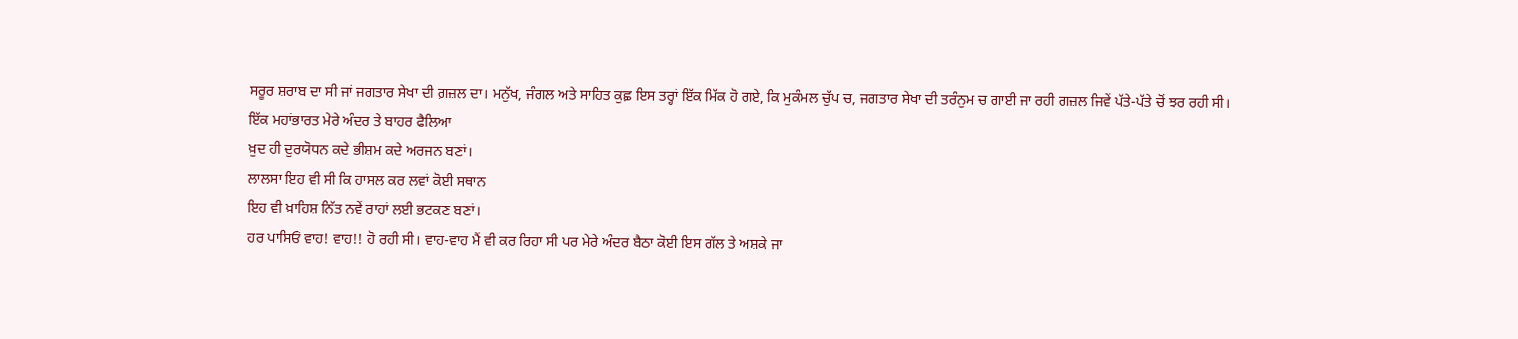ਸਰੂਰ ਸ਼ਰਾਬ ਦਾ ਸੀ ਜਾਂ ਜਗਤਾਰ ਸੇਖਾ ਦੀ ਗ਼ਜ਼ਲ ਦਾ। ਮਨੁੱਖ, ਜੰਗਲ ਅਤੇ ਸਾਹਿਤ ਕੁਛ਼ ਇਸ ਤਰ੍ਹਾਂ ਇੱਕ ਮਿੱਕ ਹੋ ਗਏ, ਕਿ ਮੁਕੰਮਲ ਚੁੱਪ ਚ, ਜਗਤਾਰ ਸੇਖਾ ਦੀ ਤਰੰਨੁਮ ਚ ਗਾਈ ਜਾ ਰਹੀ ਗਜ਼ਲ ਜਿਵੇਂ ਪੱਤੇ-ਪੱਤੇ ਚੋਂ ਝਰ ਰਹੀ ਸੀ।
ਇੱਕ ਮਹਾਂਭਾਰਤ ਮੇਰੇ ਅੰਦਰ ਤੇ ਬਾਹਰ ਫੈਲਿਆ
ਖ਼ੁਦ ਹੀ ਦੁਰਯੋਧਨ ਕਦੇ ਭੀਸ਼ਮ ਕਦੇ ਅਰਜਨ ਬਣਾਂ।
ਲਾਲਸਾ ਇਹ ਵੀ ਸੀ ਕਿ ਹਾਸਲ ਕਰ ਲਵਾਂ ਕੋਈ ਸਥਾਨ
ਇਹ ਵੀ ਖ਼ਾਹਿਸ਼ ਨਿੱਤ ਨਵੇਂ ਰਾਹਾਂ ਲਈ ਭਟਕਣ ਬਣਾਂ।
ਹਰ ਪਾਸਿਓਂ ਵਾਹ! ਵਾਹ!! ਹੋ ਰਹੀ ਸੀ। ਵਾਹ-ਵਾਹ ਮੈਂ ਵੀ ਕਰ ਰਿਹਾ ਸੀ ਪਰ ਮੇਰੇ ਅੰਦਰ ਬੈਠਾ ਕੋਈ ਇਸ ਗੱਲ ਤੇ ਅਸ਼ਕੇ ਜਾ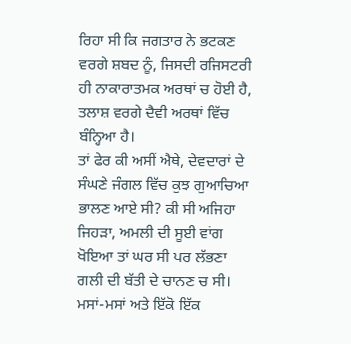ਰਿਹਾ ਸੀ ਕਿ ਜਗਤਾਰ ਨੇ ਭਟਕਣ ਵਰਗੇ ਸ਼ਬਦ ਨੂੰ, ਜਿਸਦੀ ਰਜਿਸਟਰੀ ਹੀ ਨਾਕਾਰਾਤਮਕ ਅਰਥਾਂ ਚ ਹੋਈ ਹੈ, ਤਲਾਸ਼ ਵਰਗੇ ਦੈਵੀ ਅਰਥਾਂ ਵਿੱਚ ਬੰਨ੍ਹਿਆ ਹੈ।
ਤਾਂ ਫੇਰ ਕੀ ਅਸੀਂ ਐਥੇ, ਦੇਵਦਾਰਾਂ ਦੇ ਸੰਘਣੇ ਜੰਗਲ ਵਿੱਚ ਕੁਝ ਗੁਆਚਿਆ ਭਾਲਣ ਆਏ ਸੀ? ਕੀ ਸੀ ਅਜਿਹਾ ਜਿਹੜਾ, ਅਮਲੀ ਦੀ ਸੂਈ ਵਾਂਗ ਖੋਇਆ ਤਾਂ ਘਰ ਸੀ ਪਰ ਲੱਭਣਾ ਗਲੀ ਦੀ ਬੱਤੀ ਦੇ ਚਾਨਣ ਚ ਸੀ। ਮਸਾਂ-ਮਸਾਂ ਅਤੇ ਇੱਕੋ ਇੱਕ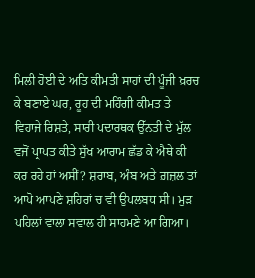ਮਿਲੀ ਹੋਈ ਦੇ ਅਤਿ ਕੀਮਤੀ ਸਾਹਾਂ ਦੀ ਪੂੰਜੀ ਖ਼ਰਚ ਕੇ ਬਣਾਏ ਘਰ, ਰੂਹ ਦੀ ਮਹਿੰਗੀ ਕੀਮਤ ਤੇ ਵਿਹਾਜੇ ਰਿਸ਼ਤੇ, ਸਾਰੀ ਪਦਾਰਥਕ ਉੱਨਤੀ ਦੇ ਮੁੱਲ ਵਜੋਂ ਪ੍ਰਾਪਤ ਕੀਤੇ ਸੁੱਖ ਆਰਾਮ ਛੱਡ ਕੇ ਐਥੇ ਕੀ ਕਰ ਰਹੇ ਹਾਂ ਅਸੀਂ? ਸ਼ਰਾਬ, ਅੰਬ ਅਤੇ ਗ਼ਜ਼ਲ ਤਾਂ ਆਪੋ ਆਪਣੇ ਸ਼ਹਿਰਾਂ ਚ ਵੀ ਉਪਲਬਧ ਸੀ। ਮੁੜ ਪਹਿਲਾਂ ਵਾਲਾ ਸਵਾਲ ਹੀ ਸਾਹਮਣੇ ਆ ਗਿਆ।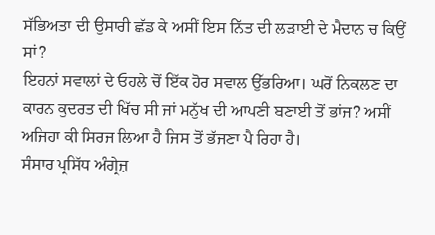ਸੱਭਿਅਤਾ ਦੀ ਉਸਾਰੀ ਛੱਡ ਕੇ ਅਸੀਂ ਇਸ ਨਿੱਤ ਦੀ ਲੜਾਈ ਦੇ ਮੈਦਾਨ ਚ ਕਿਉਂ ਸਾਂ?
ਇਹਨਾਂ ਸਵਾਲਾਂ ਦੇ ਓਹਲੇ ਚੋਂ ਇੱਕ ਹੋਰ ਸਵਾਲ ਉੱਭਰਿਆ। ਘਰੋਂ ਨਿਕਲਣ ਦਾ ਕਾਰਨ ਕੁਦਰਤ ਦੀ ਖਿੱਚ ਸੀ ਜਾਂ ਮਨੁੱਖ ਦੀ ਆਪਣੀ ਬਣਾਈ ਤੋਂ ਭਾਂਜ? ਅਸੀਂ ਅਜਿਹਾ ਕੀ ਸਿਰਜ ਲਿਆ ਹੈ ਜਿਸ ਤੋਂ ਭੱਜਣਾ ਪੈ ਰਿਹਾ ਹੈ।
ਸੰਸਾਰ ਪ੍ਰਸਿੱਧ ਅੰਗ੍ਰੇਜ਼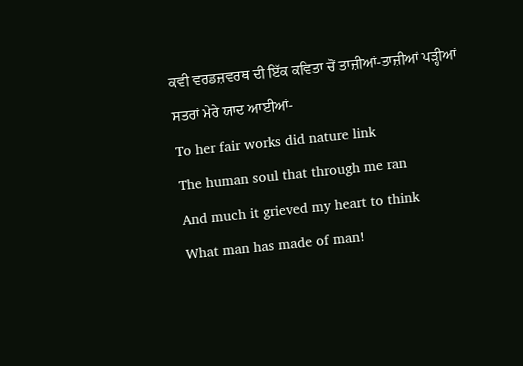ਕਵੀ ਵਰਡਜ਼ਵਰਥ ਦੀ ਇੱਕ ਕਵਿਤਾ ਚੋਂ ਤਾਜ਼ੀਆਂ-ਤਾਜ਼ੀਆਂ ਪੜ੍ਹੀਆਂ ਸਤਰਾਂ ਮੇਰੇ ਯਾਦ ਆਈਆਂ-
To her fair works did nature link
The human soul that through me ran
And much it grieved my heart to think
What man has made of man!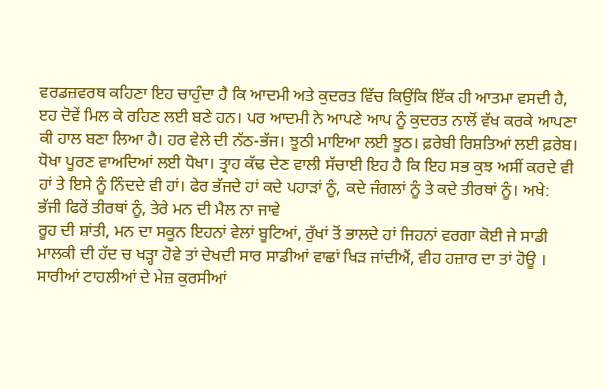ਵਰਡਜ਼ਵਰਥ ਕਹਿਣਾ ਇਹ ਚਾਹੁੰਦਾ ਹੈ ਕਿ ਆਦਮੀ ਅਤੇ ਕੁਦਰਤ ਵਿੱਚ ਕਿਉਂਕਿ ਇੱਕ ਹੀ ਆਤਮਾ ਵਸਦੀ ਹੈ, ੲਹ ਦੋਵੇਂ ਮਿਲ ਕੇ ਰਹਿਣ ਲਈ ਬਣੇ ਹਨ। ਪਰ ਆਦਮੀ ਨੇ ਆਪਣੇ ਆਪ ਨੂੰ ਕੁਦਰਤ ਨਾਲੋਂ ਵੱਖ ਕਰਕੇ ਆਪਣਾ ਕੀ ਹਾਲ ਬਣਾ ਲਿਆ ਹੈ। ਹਰ ਵੇਲੇ ਦੀ ਨੱਠ-ਭੱਜ। ਝੂਠੀ ਮਾਇਆ ਲਈ ਝੂਠ। ਫ਼ਰੇਬੀ ਰਿਸ਼ਤਿਆਂ ਲਈ ਫ਼ਰੇਬ। ਧੋਖਾ ਪੂਰਣ ਵਾਅਦਿਆਂ ਲਈ ਧੋਖਾ। ਤ੍ਰਾਹ ਕੱਢ ਦੇਣ ਵਾਲੀ ਸੱਚਾਈ ਇਹ ਹੈ ਕਿ ਇਹ ਸਭ ਕੁਝ ਅਸੀਂ ਕਰਦੇ ਵੀ ਹਾਂ ਤੇ ਇਸੇ ਨੂੰ ਨਿੰਦਦੇ ਵੀ ਹਾਂ। ਫੇਰ ਭੱਜਦੇ ਹਾਂ ਕਦੇ ਪਹਾੜਾਂ ਨੂੰ, ਕਦੇ ਜੰਗਲਾਂ ਨੂੰ ਤੇ ਕਦੇ ਤੀਰਥਾਂ ਨੂੰ। ਅਖੇ:
ਭੱਜੀ ਫਿਰੇਂ ਤੀਰਥਾਂ ਨੂੰ, ਤੇਰੇ ਮਨ ਦੀ ਮੈਲ ਨਾ ਜਾਵੇ
ਰੂਹ ਦੀ ਸ਼ਾਂਤੀ, ਮਨ ਦਾ ਸਕੂਨ ਇਹਨਾਂ ਵੇਲਾਂ ਬੂਟਿਆਂ, ਰੁੱਖਾਂ ਤੋਂ ਭਾਲਦੇ ਹਾਂ ਜਿਹਨਾਂ ਵਰਗਾ ਕੋਈ ਜੇ ਸਾਡੀ ਮਾਲਕੀ ਦੀ ਹੱਦ ਚ ਖੜ੍ਹਾ ਹੋਵੇ ਤਾਂ ਦੇਖਦੀ ਸਾਰ ਸਾਡੀਆਂ ਵਾਛਾਂ ਖਿੜ ਜਾਂਦੀਐਂ, ਵੀਹ ਹਜ਼ਾਰ ਦਾ ਤਾਂ ਹੋਊ । ਸਾਰੀਆਂ ਟਾਹਲੀਆਂ ਦੇ ਮੇਜ਼ ਕੁਰਸੀਆਂ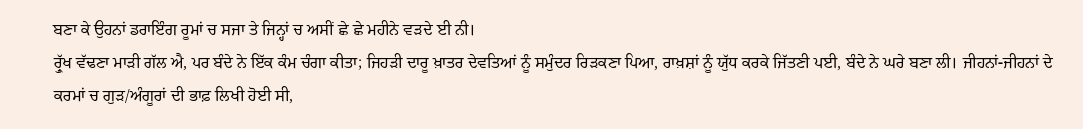ਬਣਾ ਕੇ ਉਹਨਾਂ ਡਰਾਇੰਗ ਰੂਮਾਂ ਚ ਸਜਾ ਤੇ ਜਿਨ੍ਹਾਂ ਚ ਅਸੀਂ ਛੇ ਛੇ ਮਹੀਨੇ ਵੜਦੇ ਈ ਨੀ।
ਰ੍ਰੁੱਖ ਵੱਢਣਾ ਮਾੜੀ ਗੱਲ ਐ, ਪਰ ਬੰਦੇ ਨੇ ਇੱਕ ਕੰਮ ਚੰਗਾ ਕੀਤਾ; ਜਿਹੜੀ ਦਾਰੂ ਖ਼ਾਤਰ ਦੇਵਤਿਆਂ ਨੂੰ ਸਮੁੰਦਰ ਰਿੜਕਣਾ ਪਿਆ, ਰਾਖ਼ਸ਼ਾਂ ਨੂੰ ਯੁੱਧ ਕਰਕੇ ਜਿੱਤਣੀ ਪਈ, ਬੰਦੇ ਨੇ ਘਰੇ ਬਣਾ ਲੀ। ਜੀਹਨਾਂ-ਜੀਹਨਾਂ ਦੇ ਕਰਮਾਂ ਚ ਗੁੜ/ਅੰਗੂਰਾਂ ਦੀ ਭਾਫ਼ ਲਿਖੀ ਹੋਈ ਸੀ,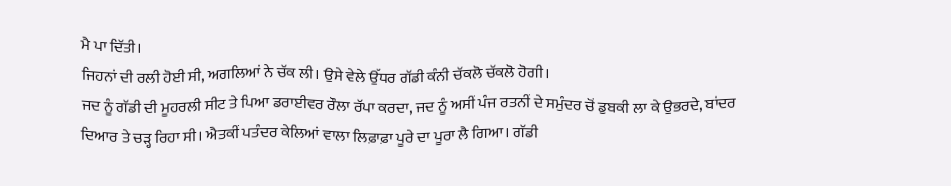ਮੈ ਪਾ ਦਿੱਤੀ।
ਜਿਹਨਾਂ ਦੀ ਰਲੀ ਹੋਈ ਸੀ, ਅਗਲਿਆਂ ਨੇ ਚੱਕ ਲੀ। ਉਸੇ ਵੇਲੇ ਉੱਧਰ ਗੱਡੀ ਕੰਨੀ ਚੱਕਲੋ ਚੱਕਲੋ ਹੋਗੀ।
ਜਦ ਨੂੰ ਗੱਡੀ ਦੀ ਮੂਹਰਲੀ ਸੀਟ ਤੇ ਪਿਆ ਡਰਾਈਵਰ ਰੌਲਾ ਰੱਪਾ ਕਰਦਾ, ਜਦ ਨੂੰ ਅਸੀਂ ਪੰਜ ਰਤਨੀਂ ਦੇ ਸਮੁੰਦਰ ਚੋਂ ਡੁਬਕੀ ਲਾ ਕੇ ਉਭਰਦੇ, ਬਾਂਦਰ ਦਿਆਰ ਤੇ ਚੜ੍ਹ ਰਿਹਾ ਸੀ। ਐਤਕੀਂ ਪਤੰਦਰ ਕੇਲਿਆਂ ਵਾਲਾ ਲਿਫ਼ਾਫ਼ਾ ਪੂਰੇ ਦਾ ਪੂਰਾ ਲੈ ਗਿਆ। ਗੱਡੀ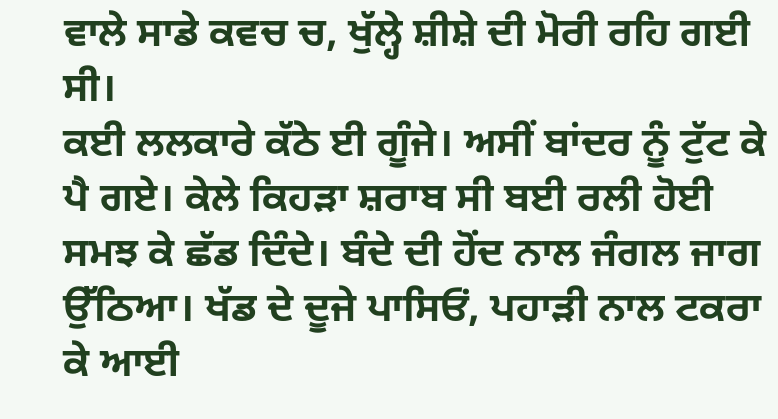ਵਾਲੇ ਸਾਡੇ ਕਵਚ ਚ, ਖੁੱਲ੍ਹੇ ਸ਼ੀਸ਼ੇ ਦੀ ਮੋਰੀ ਰਹਿ ਗਈ ਸੀ।
ਕਈ ਲਲਕਾਰੇ ਕੱਠੇ ਈ ਗੂੰਜੇ। ਅਸੀਂ ਬਾਂਦਰ ਨੂੰ ਟੁੱਟ ਕੇ ਪੈ ਗਏ। ਕੇਲੇ ਕਿਹੜਾ ਸ਼ਰਾਬ ਸੀ ਬਈ ਰਲੀ ਹੋਈ ਸਮਝ ਕੇ ਛੱਡ ਦਿੰਦੇ। ਬੰਦੇ ਦੀ ਹੋਂਦ ਨਾਲ ਜੰਗਲ ਜਾਗ ਉੱਠਿਆ। ਖੱਡ ਦੇ ਦੂਜੇ ਪਾਸਿਓਂ, ਪਹਾੜੀ ਨਾਲ ਟਕਰਾ ਕੇ ਆਈ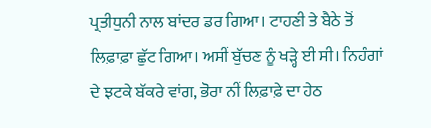ਪ੍ਰਤੀਧੁਨੀ ਨਾਲ ਬਾਂਦਰ ਡਰ ਗਿਆ। ਟਾਹਣੀ ਤੇ ਬੈਠੇ ਤੋਂ ਲਿਫ਼ਾਫ਼ਾ ਛੁੱਟ ਗਿਆ। ਅਸੀਂ ਬੁੱਚਣ ਨੂੰ ਖੜ੍ਹੇ ਈ ਸੀ। ਨਿਹੰਗਾਂ ਦੇ ਝਟਕੇ ਬੱਕਰੇ ਵਾਂਗ, ਭੋਰਾ ਨੀਂ ਲਿਫ਼ਾਫ਼ੇ ਦਾ ਹੇਠ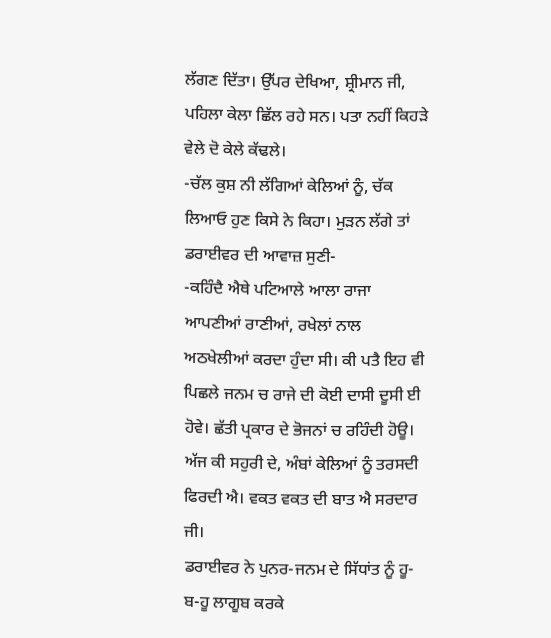ਲੱਗਣ ਦਿੱਤਾ। ਉੱਪਰ ਦੇਖਿਆ, ਸ਼੍ਰੀਮਾਨ ਜੀ, ਪਹਿਲਾ ਕੇਲਾ ਛਿੱਲ ਰਹੇ ਸਨ। ਪਤਾ ਨਹੀਂ ਕਿਹੜੇ ਵੇਲੇ ਦੋ ਕੇਲੇ ਕੱਢਲੇ।
-ਚੱਲ ਕੁਸ਼ ਨੀ ਲੱਗਿਆਂ ਕੇਲਿਆਂ ਨੂੰ, ਚੱਕ ਲਿਆਓ ਹੁਣ ਕਿਸੇ ਨੇ ਕਿਹਾ। ਮੁੜਨ ਲੱਗੇ ਤਾਂ ਡਰਾਈਵਰ ਦੀ ਆਵਾਜ਼ ਸੁਣੀ-
-ਕਹਿੰਦੈ ਐਥੇ ਪਟਿਆਲੇ ਆਲਾ ਰਾਜਾ ਆਪਣੀਆਂ ਰਾਣੀਆਂ, ਰਖੇਲਾਂ ਨਾਲ ਅਠਖੇਲੀਆਂ ਕਰਦਾ ਹੁੰਦਾ ਸੀ। ਕੀ ਪਤੈ ਇਹ ਵੀ ਪਿਛਲੇ ਜਨਮ ਚ ਰਾਜੇ ਦੀ ਕੋਈ ਦਾਸੀ ਦੂਸੀ ਈ ਹੋਵੇ। ਛੱਤੀ ਪ੍ਰਕਾਰ ਦੇ ਭੋਜਨਾਂ ਚ ਰਹਿੰਦੀ ਹੋਊ। ਅੱਜ ਕੀ ਸਹੁਰੀ ਦੇ, ਅੰਬਾਂ ਕੇਲਿਆਂ ਨੂੰ ਤਰਸਦੀ ਫਿਰਦੀ ਐ। ਵਕਤ ਵਕਤ ਦੀ ਬਾਤ ਐ ਸਰਦਾਰ ਜੀ।
ਡਰਾਈਵਰ ਨੇ ਪੁਨਰ-ਜਨਮ ਦੇ ਸਿੱਧਾਂਤ ਨੂੰ ਹੂ-ਬ-ਹੂ ਲਾਗੂਬ ਕਰਕੇ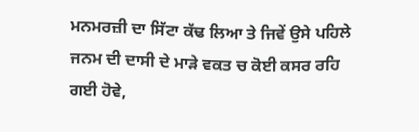ਮਨਮਰਜ਼ੀ ਦਾ ਸਿੱਟਾ ਕੱਢ ਲਿਆ ਤੇ ਜਿਵੇਂ ਉਸੇ ਪਹਿਲੇ ਜਨਮ ਦੀ ਦਾਸੀ ਦੇ ਮਾੜੇ ਵਕਤ ਚ ਕੋਈ ਕਸਰ ਰਹਿ ਗਈ ਹੋਵੇ,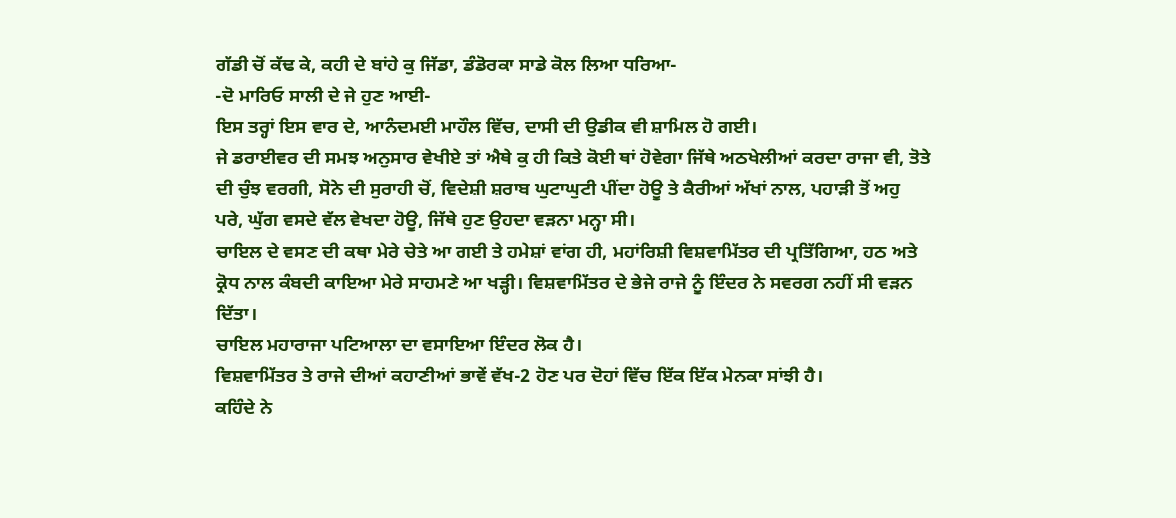ਗੱਡੀ ਚੋਂ ਕੱਢ ਕੇ, ਕਹੀ ਦੇ ਬਾਂਹੇ ਕੁ ਜਿੱਡਾ, ਡੰਡੋਰਕਾ ਸਾਡੇ ਕੋਲ ਲਿਆ ਧਰਿਆ-
-ਦੋ ਮਾਰਿਓ ਸਾਲੀ ਦੇ ਜੇ ਹੁਣ ਆਈ-
ਇਸ ਤਰ੍ਹਾਂ ਇਸ ਵਾਰ ਦੇ, ਆਨੰਦਮਈ ਮਾਹੌਲ ਵਿੱਚ, ਦਾਸੀ ਦੀ ਉਡੀਕ ਵੀ ਸ਼ਾਮਿਲ ਹੋ ਗਈ।
ਜੇ ਡਰਾਈਵਰ ਦੀ ਸਮਝ ਅਨੁਸਾਰ ਵੇਖੀਏ ਤਾਂ ਐਥੇ ਕੁ ਹੀ ਕਿਤੇ ਕੋਈ ਥਾਂ ਹੋਵੇਗਾ ਜਿੱਥੇ ਅਠਖੇਲੀਆਂ ਕਰਦਾ ਰਾਜਾ ਵੀ, ਤੋਤੇ ਦੀ ਚੁੰਝ ਵਰਗੀ, ਸੋਨੇ ਦੀ ਸੁਰਾਹੀ ਚੋਂ, ਵਿਦੇਸ਼ੀ ਸ਼ਰਾਬ ਘੁਟਾਘੁਟੀ ਪੀਂਦਾ ਹੋਊ ਤੇ ਕੈਰੀਆਂ ਅੱਖਾਂ ਨਾਲ, ਪਹਾੜੀ ਤੋਂ ਅਹੁ ਪਰੇ, ਘੁੱਗ ਵਸਦੇ ਵੱਲ ਵੇਖਦਾ ਹੋਊ, ਜਿੱਥੇ ਹੁਣ ਉਹਦਾ ਵੜਨਾ ਮਨ੍ਹਾ ਸੀ।
ਚਾਇਲ ਦੇ ਵਸਣ ਦੀ ਕਥਾ ਮੇਰੇ ਚੇਤੇ ਆ ਗਈ ਤੇ ਹਮੇਸ਼ਾਂ ਵਾਂਗ ਹੀ, ਮਹਾਂਰਿਸ਼ੀ ਵਿਸ਼ਵਾਮਿੱਤਰ ਦੀ ਪ੍ਰਤਿੱਗਿਆ, ਹਠ ਅਤੇ ਕ੍ਰੋਧ ਨਾਲ ਕੰਬਦੀ ਕਾਇਆ ਮੇਰੇ ਸਾਹਮਣੇ ਆ ਖੜ੍ਹੀ। ਵਿਸ਼ਵਾਮਿੱਤਰ ਦੇ ਭੇਜੇ ਰਾਜੇ ਨੂੰ ਇੰਦਰ ਨੇ ਸਵਰਗ ਨਹੀਂ ਸੀ ਵੜਨ ਦਿੱਤਾ।
ਚਾਇਲ ਮਹਾਰਾਜਾ ਪਟਿਆਲਾ ਦਾ ਵਸਾਇਆ ਇੰਦਰ ਲੋਕ ਹੈ।
ਵਿਸ਼ਵਾਮਿੱਤਰ ਤੇ ਰਾਜੇ ਦੀਆਂ ਕਹਾਣੀਆਂ ਭਾਵੇਂ ਵੱਖ-2 ਹੋਣ ਪਰ ਦੋਹਾਂ ਵਿੱਚ ਇੱਕ ਇੱਕ ਮੇਨਕਾ ਸਾਂਝੀ ਹੈ।
ਕਹਿੰਦੇ ਨੇ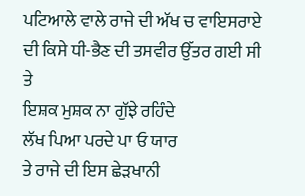ਪਟਿਆਲੇ ਵਾਲੇ ਰਾਜੇ ਦੀ ਅੱਖ ਚ ਵਾਇਸਰਾਏ ਦੀ ਕਿਸੇ ਧੀ-ਭੈਣ ਦੀ ਤਸਵੀਰ ਉੱਤਰ ਗਈ ਸੀ ਤੇ
ਇਸ਼ਕ ਮੁਸ਼ਕ ਨਾ ਗੁੱਝੇ ਰਹਿੰਦੇ
ਲੱਖ ਪਿਆ ਪਰਦੇ ਪਾ ਓ ਯਾਰ
ਤੇ ਰਾਜੇ ਦੀ ਇਸ ਛੇੜਖਾਨੀ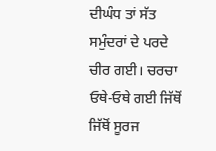ਦੀਘੰਧ ਤਾਂ ਸੱਤ ਸਮੁੰਦਰਾਂ ਦੇ ਪਰਦੇ ਚੀਰ ਗਈ। ਚਰਚਾ ਓਥੇ-ਓਥੇ ਗਈ ਜਿੱਥੋਂ ਜਿੱਥੋਂ ਸੂਰਜ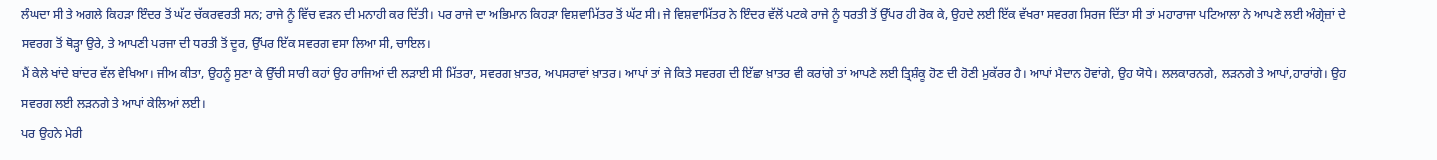ਲੰਘਦਾ ਸੀ ਤੇ ਅਗਲੇ ਕਿਹੜਾ ਇੰਦਰ ਤੋਂ ਘੱਟ ਚੱਕਰਵਰਤੀ ਸਨ; ਰਾਜੇ ਨੂੰ ਵਿੱਚ ਵੜਨ ਦੀ ਮਨਾਹੀ ਕਰ ਦਿੱਤੀ। ਪਰ ਰਾਜੇ ਦਾ ਅਭਿਮਾਨ ਕਿਹੜਾ ਵਿਸ਼ਵਾਮਿੱਤਰ ਤੋਂ ਘੱਟ ਸੀ। ਜੇ ਵਿਸ਼ਵਾਮਿੱਤਰ ਨੇ ਇੰਦਰ ਵੱਲੋਂ ਪਟਕੇ ਰਾਜੇ ਨੂੰ ਧਰਤੀ ਤੋਂ ਉੱਪਰ ਹੀ ਰੋਕ ਕੇ, ਉਹਦੇ ਲਈ ਇੱਕ ਵੱਖਰਾ ਸਵਰਗ ਸਿਰਜ ਦਿੱਤਾ ਸੀ ਤਾਂ ਮਹਾਰਾਜਾ ਪਟਿਆਲਾ ਨੇ ਆਪਣੇ ਲਈ ਅੰਗ੍ਰੇਜ਼ਾਂ ਦੇ ਸਵਰਗ ਤੋਂ ਥੋੜ੍ਹਾ ਉਰੇ, ਤੇ ਆਪਣੀ ਪਰਜਾ ਦੀ ਧਰਤੀ ਤੋਂ ਦੂਰ, ਉੱਪਰ ਇੱਕ ਸਵਰਗ ਵਸਾ ਲਿਆ ਸੀ, ਚਾਇਲ।
ਮੈਂ ਕੇਲੇ ਖਾਂਦੇ ਬਾਂਦਰ ਵੱਲ ਵੇਖਿਆ। ਜੀਅ ਕੀਤਾ, ਉਹਨੂੰ ਸੁਣਾ ਕੇ ਉੱਚੀ ਸਾਰੀ ਕਹਾਂ ਉਹ ਰਾਜਿਆਂ ਦੀ ਲੜਾਈ ਸੀ ਮਿੱਤਰਾ, ਸਵਰਗ ਖ਼ਾਤਰ, ਅਪਸਰਾਵਾਂ ਖ਼ਾਤਰ। ਆਪਾਂ ਤਾਂ ਜੇ ਕਿਤੇ ਸਵਰਗ ਦੀ ਇੱਛਾ ਖ਼ਾਤਰ ਵੀ ਕਰਾਂਗੇ ਤਾਂ ਆਪਣੇ ਲਈ ਤ੍ਰਿਸ਼ੰਕੂ ਹੋਣ ਦੀ ਹੋਣੀ ਮੁਕੱਰਰ ਹੈ। ਆਪਾਂ ਮੈਦਾਨ ਹੋਵਾਂਗੇ, ਉਹ ਯੋਧੇ। ਲਲਕਾਰਨਗੇ, ਲੜਨਗੇ ਤੇ ਆਪਾਂ,ਹਾਰਾਂਗੇ। ਉਹ ਸਵਰਗ ਲਈ ਲੜਨਗੇ ਤੇ ਆਪਾਂ ਕੇਲਿਆਂ ਲਈ।
ਪਰ ਉਹਨੇ ਮੇਰੀ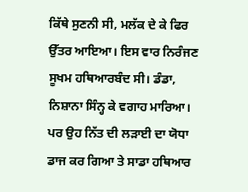ਕਿੱਥੇ ਸੁਣਨੀ ਸੀ, ਮਲੱਕ ਦੇ ਕੇ ਫਿਰ ਉੱਤਰ ਆਇਆ। ਇਸ ਵਾਰ ਨਿਰੰਜਣ ਸੂਖਮ ਹਥਿਆਰਬੰਦ ਸੀ। ਡੰਡਾ, ਨਿਸ਼ਾਨਾ ਸਿੰਨ੍ਹ ਕੇ ਵਗਾਹ ਮਾਰਿਆ। ਪਰ ਉਹ ਨਿੱਤ ਦੀ ਲੜਾਈ ਦਾ ਯੋਧਾ ਡਾਜ ਕਰ ਗਿਆ ਤੇ ਸਾਡਾ ਹਥਿਆਰ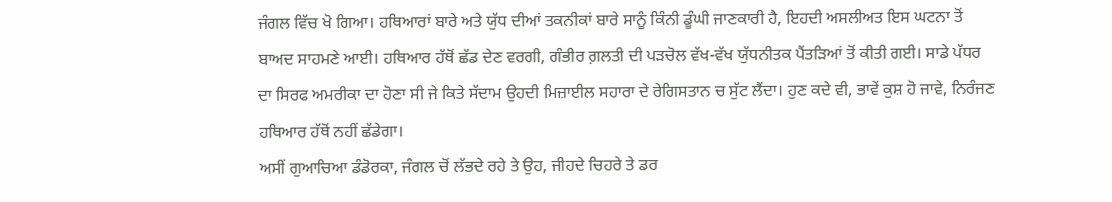ਜੰਗਲ ਵਿੱਚ ਖੋ ਗਿਆ। ਹਥਿਆਰਾਂ ਬਾਰੇ ਅਤੇ ਯੁੱਧ ਦੀਆਂ ਤਕਨੀਕਾਂ ਬਾਰੇ ਸਾਨੂੰ ਕਿੰਨੀ ਡੂੰਘੀ ਜਾਣਕਾਰੀ ਹੈ, ਇਹਦੀ ਅਸਲੀਅਤ ਇਸ ਘਟਨਾ ਤੋਂ ਬਾਅਦ ਸਾਹਮਣੇ ਆਈ। ਹਥਿਆਰ ਹੱਥੋਂ ਛੱਡ ਦੇਣ ਵਰਗੀ, ਗੰਭੀਰ ਗ਼ਲਤੀ ਦੀ ਪੜਚੋਲ ਵੱਖ-ਵੱਖ ਯੁੱਧਨੀਤਕ ਪੈਂਤੜਿਆਂ ਤੋਂ ਕੀਤੀ ਗਈ। ਸਾਡੇ ਪੱਧਰ ਦਾ ਸਿਰਫ ਅਮਰੀਕਾ ਦਾ ਹੋਣਾ ਸੀ ਜੇ ਕਿਤੇ ਸੱਦਾਮ ਉਹਦੀ ਮਿਜ਼ਾਈਲ ਸਹਾਰਾ ਦੇ ਰੇਗਿਸਤਾਨ ਚ ਸੁੱਟ ਲੈਂਦਾ। ਹੁਣ ਕਦੇ ਵੀ, ਭਾਵੇਂ ਕੁਸ਼ ਹੋ ਜਾਵੇ, ਨਿਰੰਜਣ ਹਥਿਆਰ ਹੱਥੋਂ ਨਹੀਂ ਛੱਡੇਗਾ।
ਅਸੀਂ ਗੁਆਚਿਆ ਡੰਡੋਰਕਾ, ਜੰਗਲ ਚੋਂ ਲੱਭਦੇ ਰਹੇ ਤੇ ਉਹ, ਜੀਹਦੇ ਚਿਹਰੇ ਤੇ ਡਰ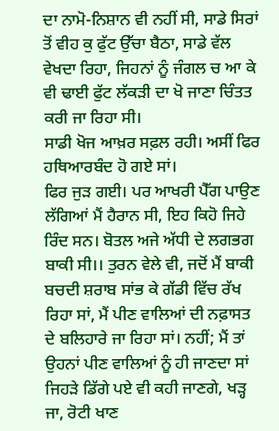ਦਾ ਨਾਮੋ-ਨਿਸ਼ਾਨ ਵੀ ਨਹੀਂ ਸੀ, ਸਾਡੇ ਸਿਰਾਂ ਤੋਂ ਵੀਹ ਕੁ ਫੁੱਟ ਉੱਚਾ ਬੈਠਾ, ਸਾਡੇ ਵੱਲ ਵੇਖਦਾ ਰਿਹਾ, ਜਿਹਨਾਂ ਨੂੰ ਜੰਗਲ ਚ ਆ ਕੇ ਵੀ ਢਾਈ ਫੁੱਟ ਲੱਕੜੀ ਦਾ ਖੋ ਜਾਣਾ ਚਿੰਤਤ ਕਰੀ ਜਾ ਰਿਹਾ ਸੀ।
ਸਾਡੀ ਖੋਜ ਆਖ਼ਰ ਸਫ਼ਲ ਰਹੀ। ਅਸੀਂ ਫਿਰ ਹਥਿਆਰਬੰਦ ਹੋ ਗਏ ਸਾਂ।
ਫਿਰ ਜੁੜ ਗਈ। ਪਰ ਆਖਰੀ ਪੈੱਗ ਪਾਉਣ ਲੱਗਿਆਂ ਮੈਂ ਹੈਰਾਨ ਸੀ, ਇਹ ਕਿਹੋ ਜਿਹੇ ਰਿੰਦ ਸਨ। ਬੋਤਲ ਅਜੇ ਅੱਧੀ ਦੇ ਲਗਭਗ ਬਾਕੀ ਸੀ।। ਤੁਰਨ ਵੇਲੇ ਵੀ, ਜਦੋਂ ਮੈਂ ਬਾਕੀ ਬਚਦੀ ਸ਼ਰਾਬ ਸਾਂਭ ਕੇ ਗੱਡੀ ਵਿੱਚ ਰੱਖ ਰਿਹਾ ਸਾਂ, ਮੈਂ ਪੀਣ ਵਾਲਿਆਂ ਦੀ ਨਫ਼ਾਸਤ ਦੇ ਬਲਿਹਾਰੇ ਜਾ ਰਿਹਾ ਸਾਂ। ਨਹੀਂ; ਮੈਂ ਤਾਂ ਉਹਨਾਂ ਪੀਣ ਵਾਲਿਆਂ ਨੂੰ ਹੀ ਜਾਣਦਾ ਸਾਂ ਜਿਹੜੇ ਡਿੱਗੇ ਪਏ ਵੀ ਕਹੀ ਜਾਣਗੇ, ਖੜ੍ਹ ਜਾ, ਰੋਟੀ ਖਾਣ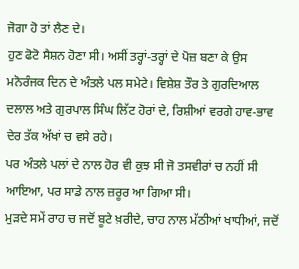ਜੋਗਾ ਹੋ ਤਾਂ ਲੈਣ ਦੇ।
ਹੁਣ ਫੋਟੋ ਸੈਸ਼ਨ ਹੋਣਾ ਸੀ। ਅਸੀਂ ਤਰ੍ਹਾਂ-ਤਰ੍ਹਾਂ ਦੇ ਪੋਜ਼ ਬਣਾ ਕੇ ਉਸ ਮਨੋਰੰਜਕ ਦਿਨ ਦੇ ਅੰਤਲੇ ਪਲ ਸਮੇਟੇ। ਵਿਸ਼ੇਸ਼ ਤੌਰ ਤੇ ਗੁਰਦਿਆਲ ਦਲਾਲ ਅਤੇ ਗੁਰਪਾਲ ਸਿੰਘ ਲਿੱਟ ਹੋਰਾਂ ਦੇ, ਰਿਸ਼ੀਆਂ ਵਰਗੇ ਹਾਵ-ਭਾਵ ਦੇਰ ਤੱਕ ਅੱਖਾਂ ਚ ਵਸੇ ਰਹੇ।
ਪਰ ਅੰਤਲੇ ਪਲਾਂ ਦੇ ਨਾਲ ਹੋਰ ਵੀ ਕੁਝ ਸੀ ਜੋ ਤਸਵੀਰਾਂ ਚ ਨਹੀਂ ਸੀ ਆਇਆ, ਪਰ ਸਾਡੇ ਨਾਲ ਜ਼ਰੂਰ ਆ ਗਿਆ ਸੀ।
ਮੁੜਦੇ ਸਮੇਂ ਰਾਹ ਚ ਜਦੋਂ ਬੂਟੇ ਖ਼ਰੀਦੇ, ਚਾਹ ਨਾਲ ਮੱਠੀਆਂ ਖਾਧੀਆਂ, ਜਦੋਂ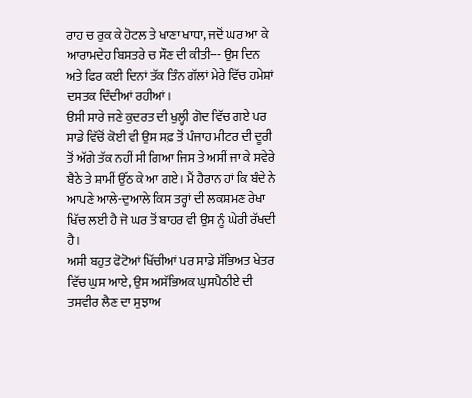ਰਾਹ ਚ ਰੁਕ ਕੇ ਹੋਟਲ ਤੇ ਖਾਣਾ ਖਾਧਾ, ਜਦੋਂ ਘਰ ਆ ਕੇ ਆਰਾਮਦੇਹ ਬਿਸਤਰੇ ਚ ਸੌਣ ਦੀ ਕੀਤੀ--- ਉਸ ਦਿਨ ਅਤੇ ਫਿਰ ਕਈ ਦਿਨਾਂ ਤੱਕ ਤਿੰਨ ਗੱਲਾਂ ਮੇਰੇ ਵਿੱਚ ਹਮੇਸ਼ਾਂ ਦਸਤਕ ਦਿੰਦੀਆਂ ਰਹੀਆਂ।
ੳਸੀ ਸਾਰੇ ਜਣੇ ਕੁਦਰਤ ਦੀ ਖੁਲ੍ਹੀ ਗੋਦ ਵਿੱਚ ਗਏ ਪਰ ਸਾਡੇ ਵਿੱਚੋਂ ਕੋਈ ਵੀ ਉਸ ਸਫ਼ ਤੋਂ ਪੰਜਾਹ ਮੀਟਰ ਦੀ ਦੂਰੀ ਤੋਂ ਅੱਗੇ ਤੱਕ ਨਹੀਂ ਸੀ ਗਿਆ ਜਿਸ ਤੇ ਅਸੀਂ ਜਾ ਕੇ ਸਵੇਰੇ ਬੈਠੇ ਤੇ ਸ਼ਾਮੀਂ ਉੱਠ ਕੇ ਆ ਗਏ। ਮੈਂ ਹੈਰਾਨ ਹਾਂ ਕਿ ਬੰਦੇ ਨੇ ਆਪਣੇ ਆਲੇ-ਦੁਆਲੇ ਕਿਸ ਤਰ੍ਹਾਂ ਦੀ ਲਕਸ਼ਮਣ ਰੇਖਾ ਖਿੱਚ ਲਈ ਹੈ ਜੋ ਘਰ ਤੋਂ ਬਾਹਰ ਵੀ ਉਸ ਨੂੰ ਘੇਰੀ ਰੱਖਦੀ ਹੈ।
ਅਸੀ ਬਹੁਤ ਫੋਟੋਆਂ ਖਿੱਚੀਆਂ ਪਰ ਸਾਡੇ ਸੱਭਿਅਤ ਖੇਤਰ ਵਿੱਚ ਘੁਸ ਆਏ, ਉਸ ਅਸੱਭਿਅਕ ਘੁਸਪੈਠੀਏ ਦੀ ਤਸਵੀਰ ਲੈਣ ਦਾ ਸੁਝਾਅ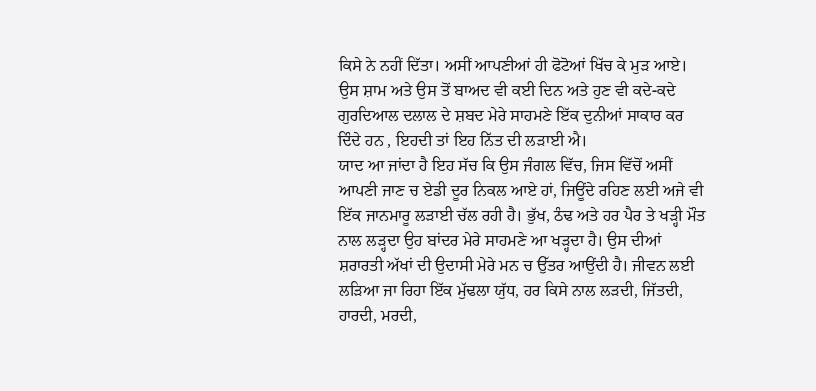ਕਿਸੇ ਨੇ ਨਹੀਂ ਦਿੱਤਾ। ਅਸੀਂ ਆਪਣੀਆਂ ਹੀ ਫੋਟੋਆਂ ਖਿੱਚ ਕੇ ਮੁੜ ਆਏ।
ਉਸ ਸ਼ਾਮ ਅਤੇ ਉਸ ਤੋਂ ਬਾਅਦ ਵੀ ਕਈ ਦਿਨ ਅਤੇ ਹੁਣ ਵੀ ਕਦੇ-ਕਦੇ ਗੁਰਦਿਆਲ ਦਲਾਲ ਦੇ ਸ਼ਬਦ ਮੇਰੇ ਸਾਹਮਣੇ ਇੱਕ ਦੁਨੀਆਂ ਸਾਕਾਰ ਕਰ ਦਿੰਦੇ ਹਨ , ਇਹਦੀ ਤਾਂ ਇਹ ਨਿੱਤ ਦੀ ਲੜਾਈ ਐ।
ਯਾਦ ਆ ਜਾਂਦਾ ਹੈ ਇਹ ਸੱਚ ਕਿ ਉਸ ਜੰਗਲ ਵਿੱਚ, ਜਿਸ ਵਿੱਚੋਂ ਅਸੀਂ ਆਪਣੀ ਜਾਣ ਚ ਏਡੀ ਦੂਰ ਨਿਕਲ ਆਏ ਹਾਂ, ਜਿਊਂਦੇ ਰਹਿਣ ਲਈ ਅਜੇ ਵੀ ਇੱਕ ਜਾਨਮਾਰੂ ਲੜਾਈ ਚੱਲ ਰਹੀ ਹੈ। ਭੁੱਖ, ਠੰਢ ਅਤੇ ਹਰ ਪੈਰ ਤੇ ਖੜ੍ਹੀ ਮੌਤ ਨਾਲ ਲੜ੍ਹਦਾ ਉਹ ਬਾਂਦਰ ਮੇਰੇ ਸਾਹਮਣੇ ਆ ਖੜ੍ਹਦਾ ਹੈ। ਉਸ ਦੀਆਂ ਸ਼ਰਾਰਤੀ ਅੱਖਾਂ ਦੀ ਉਦਾਸੀ ਮੇਰੇ ਮਨ ਚ ਉੱਤਰ ਆਉਂਦੀ ਹੈ। ਜੀਵਨ ਲਈ ਲੜਿਆ ਜਾ ਰਿਹਾ ਇੱਕ ਮੁੱਢਲਾ ਯੁੱਧ, ਹਰ ਕਿਸੇ ਨਾਲ ਲੜਦੀ, ਜਿੱਤਦੀ, ਹਾਰਦੀ, ਮਰਦੀ,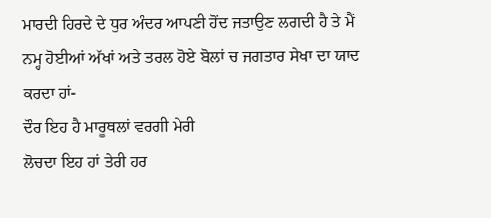ਮਾਰਦੀ ਹਿਰਦੇ ਦੇ ਧੁਰ ਅੰਦਰ ਆਪਣੀ ਹੋਂਦ ਜਤਾਉਣ ਲਗਦੀ ਹੈ ਤੇ ਮੈਂ ਨਮ੍ਹ ਹੋਈਆਂ ਅੱਖਾਂ ਅਤੇ ਤਰਲ ਹੋਏ ਬੋਲਾਂ ਚ ਜਗਤਾਰ ਸੇਖਾ ਦਾ ਯਾਦ ਕਰਦਾ ਹਾਂ-
ਦੌਰ ਇਹ ਹੈ ਮਾਰੂਥਲਾਂ ਵਰਗੀ ਮੇਰੀ
ਲੋਚਦਾ ਇਹ ਹਾਂ ਤੇਰੀ ਹਰ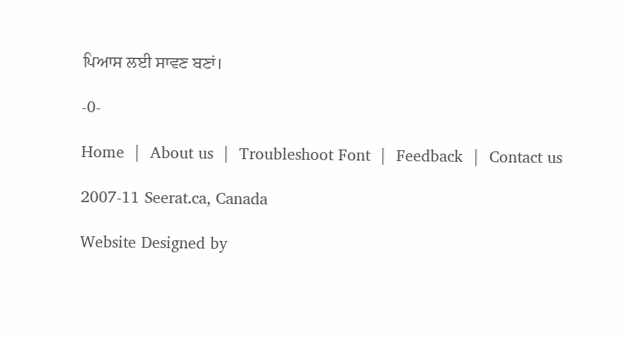ਪਿਆਸ ਲਈ ਸਾਵਣ ਬਣਾਂ।

-0-

Home  |  About us  |  Troubleshoot Font  |  Feedback  |  Contact us

2007-11 Seerat.ca, Canada

Website Designed by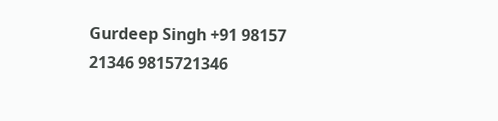Gurdeep Singh +91 98157 21346 9815721346